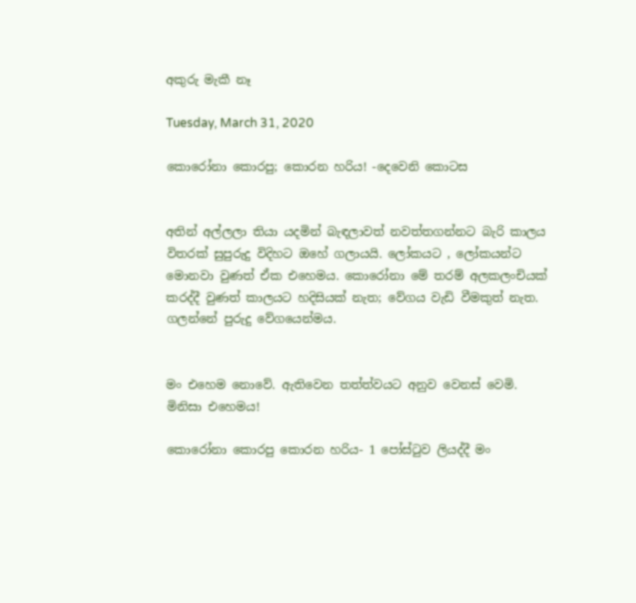අකුරු මැකී නෑ

Tuesday, March 31, 2020

කොරෝනා කොරපු; කොරන හරිය! -දෙවෙනි කොටස


අතින් අල්ලලා තියා යදමින් බැඳලාවත් නවත්තගන්නට බැරි කාලය විතරක් සුපුරුදු විදිහට ඔහේ ගලායයි. ලෝකයට , ලෝකයන්ට මොනවා වුණත් ඒක එහෙමය. කොරෝනා මේ තරම් අලකලංචියක් කරද්දී වුණත් කාලයට හදිසියක් නැත; වේගය වැඩි වීමකුත් නැත. ගලන්නේ පුරුදු වේගයෙන්මය.


මං එහෙම නොවේ. ඇතිවෙන තත්ත්වයට අනුව වෙනස් වෙමි. මිනිසා එහෙමය!

කොරෝනා කොරපු කොරන හරිය- 1 පෝස්ටුව ලියද්දී මං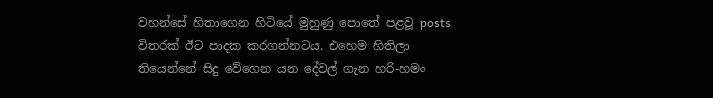වහන්සේ හිතාගෙන හිටියේ මුහුණු පොතේ පළවූ posts විතරක් ඊට පාදක කරගන්නටය. එහෙම හිතිලා තියෙන්නේ සිදු වේගෙන යන දේවල් ගැන හරි-හමං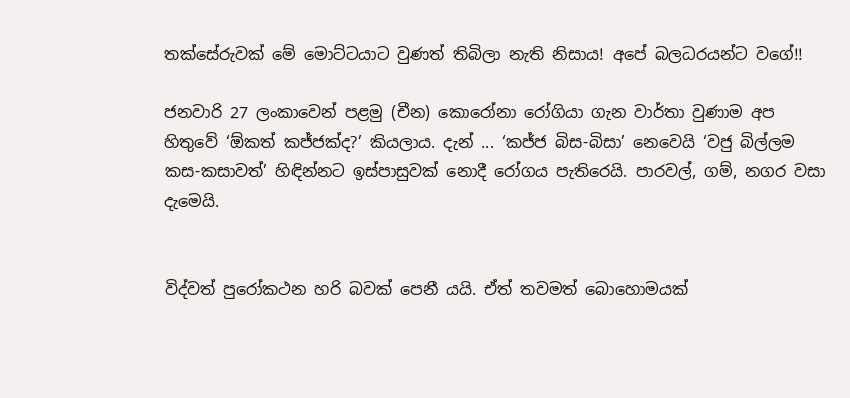තක්සේරුවක් මේ මොට්ටයාට වුණත් තිබිලා නැති නිසාය! අපේ බලධරයන්ට වගේ!!

ජනවාරි 27 ලංකාවෙන් පළමු (චීන) කොරෝනා රෝගියා ගැන වාර්තා වුණාම අප හිතුවේ ‘ඕකත් කජ්ජක්ද?’ කියලාය. දැන් ... ‘කජ්ජ බිස-බිසා’ නෙවෙයි ‘වජු බිල්ලම කස-කසාවත්’ හිඳින්නට ඉස්පාසුවක් නොදී රෝගය පැතිරෙයි. පාරවල්, ගම්, නගර වසා දැමෙයි.


විද්වත් පුරෝකථන හරි බවක් පෙනී යයි. ඒත් තවමත් බොහොමයක්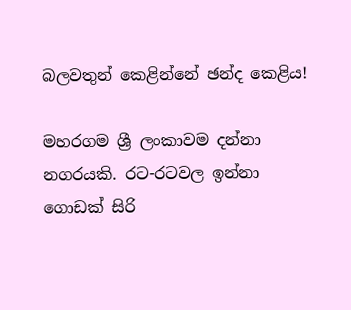බලවතුන් කෙළින්නේ ඡන්ද කෙළිය!

මහරගම ශ්‍රී ලංකාවම දන්නා නගරයකි. රට-රටවල ඉන්නා ගොඩක් සිරි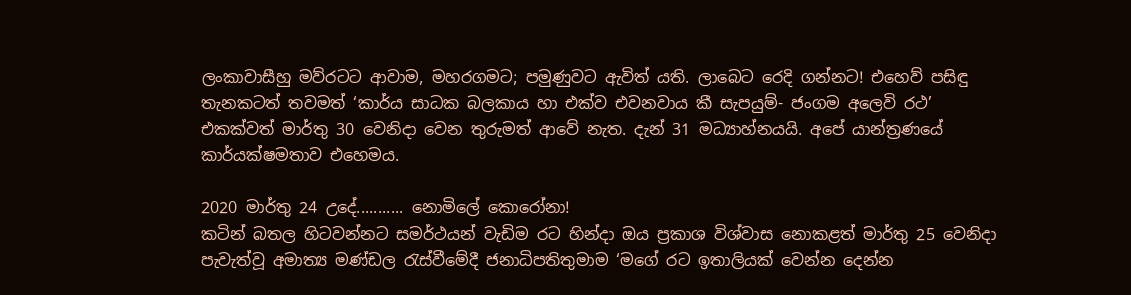ලංකාවාසීහු මව්රටට ආවාම, මහරගමට; පමුණුවට ඇවිත් යති. ලාබෙට රෙදි ගන්නට! එහෙව් පසිඳු තැනකටත් තවමත් ‘කාර්ය සාධක බලකාය හා එක්ව එවනවාය කී සැපයුම්- ජංගම අලෙවි රථ’ එකක්වත් මාර්තු 30 වෙනිදා වෙන තුරුමත් ආවේ නැත. දැන් 31 මධ්‍යාහ්නයයි. අපේ යාන්ත්‍රණයේ කාර්යක්ෂමතාව එහෙමය.

2020 මාර්තු 24 උදේ........... නොමිලේ කොරෝනා!
කටින් බතල හිටවන්නට සමර්ථයන් වැඩිම රට හින්දා ඔය ප්‍රකාශ විශ්වාස නොකළත් මාර්තු 25 වෙනිදා පැවැත්වූ අමාත්‍ය මණ්ඩල රැස්වීමේදී ජනාධිපතිතුමාම ‘මගේ රට ඉතාලියක් වෙන්න දෙන්න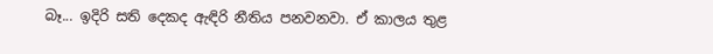බෑ... ඉදිරි සති දෙකද ඇඳිරි නීතිය පනවනවා. ඒ කාලය තුළ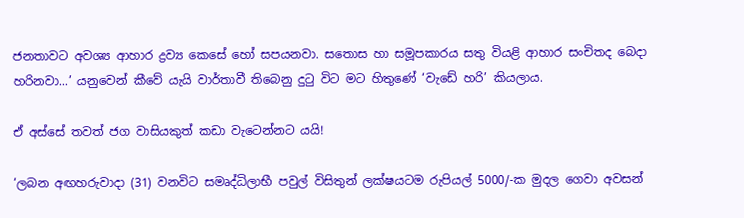ජනතාවට අවශ්‍ය ආහාර ද්‍රව්‍ය කෙසේ හෝ සපයනවා. සතොස හා සමූපකාරය සතු වියළි ආහාර සංචිතද බෙදා හරිනවා...’ යනුවෙන් කීවේ යැයි වාර්තාවී තිබෙනු දුටු විට මට හිතුණේ ‘වැඩේ හරි’ කියලාය.

ඒ අස්සේ තවත් ජග වාසියකුත් කඩා වැටෙන්නට යයි!

‘ලබන අඟහරුවාදා (31) වනවිට සමෘද්ධිලාභී පවුල් විසිතුන් ලක්ෂයටම රුපියල් 5000/-ක මුදල ගෙවා අවසන්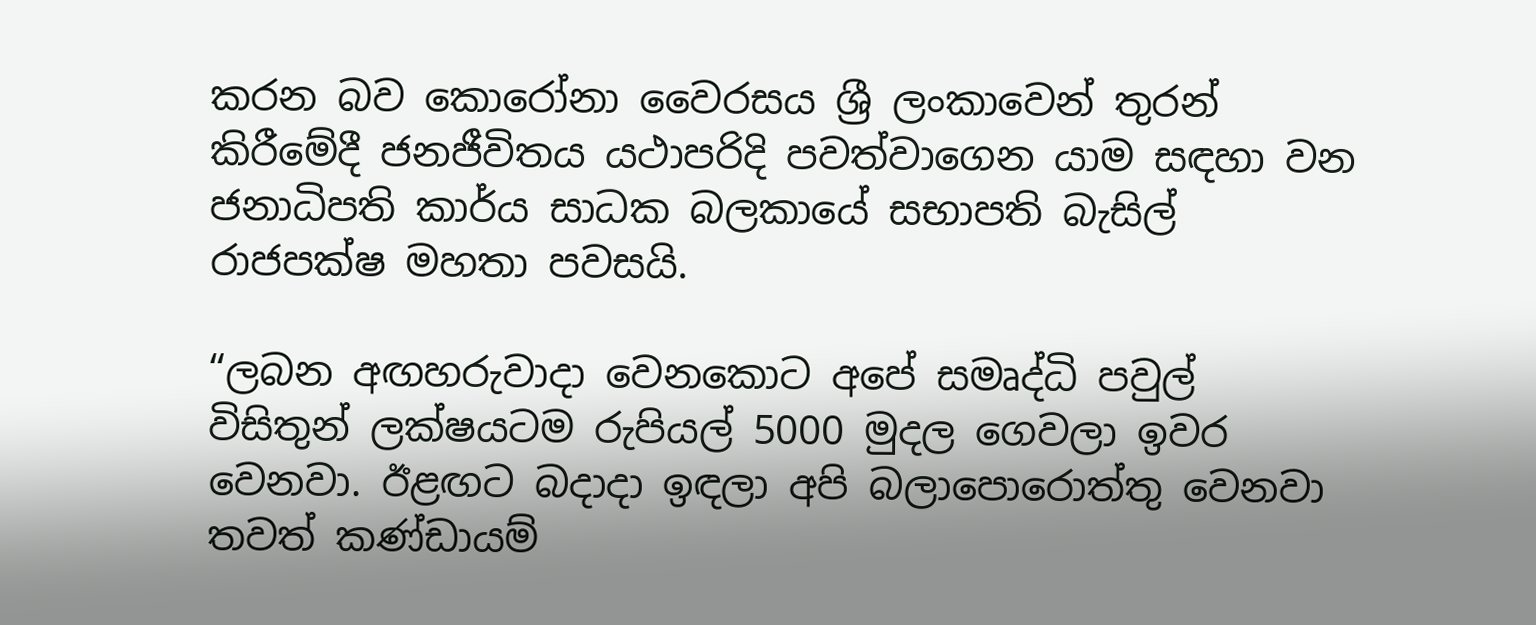කරන බව කොරෝනා වෛරසය ශ්‍රී ලංකාවෙන් තුරන් කිරීමේදී ජනජීවිතය යථාපරිදි පවත්වාගෙන යාම සඳහා වන ජනාධිපති කාර්ය සාධක බලකායේ සභාපති බැසිල් රාජපක්ෂ මහතා පවසයි.

“ලබන අඟහරුවාදා වෙනකොට අපේ සමෘද්ධි පවුල් විසිතුන් ලක්ෂයටම රුපියල් 5000 මුදල ගෙවලා ඉවර වෙනවා. ඊළඟට බදාදා ඉඳලා අපි බලාපොරොත්තු වෙනවා තවත් කණ්ඩායම්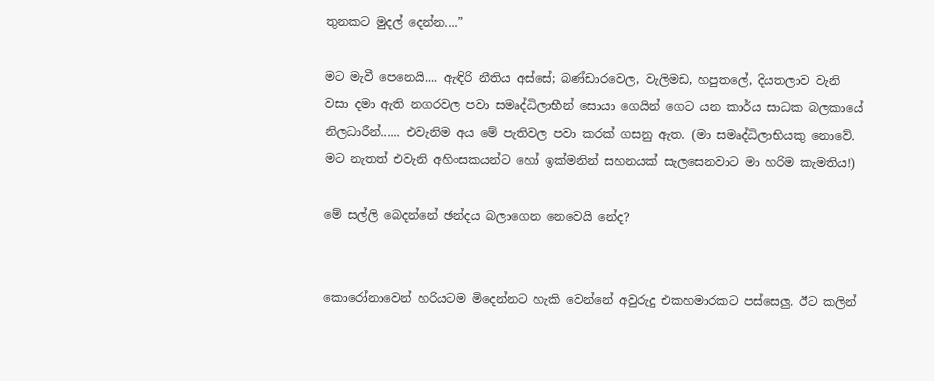තුනකට මුදල් දෙන්න....”

මට මැවී පෙනෙයි.... ඇඳිරි නීතිය අස්සේ; බණ්ඩාරවෙල, වැලිමඩ, හපුතලේ, දියතලාව වැනි වසා දමා ඇති නගරවල පවා සමෘද්ධිලාභීන් සොයා ගෙයින් ගෙට යන කාර්ය සාධක බලකායේ නිලධාරීන්...... එවැනිම අය මේ පැතිවල පවා කරක් ගසනු ඇත. (මා සමෘද්ධිලාභියකු නොවේ. මට නැතත් එවැනි අහිංසකයන්ට හෝ ඉක්මනින් සහනයක් සැලසෙනවාට මා හරිම කැමතිය!)

මේ සල්ලි බෙදන්නේ ඡන්දය බලාගෙන නෙවෙයි නේද?


කොරෝනාවෙන් හරියටම මිදෙන්නට හැකි වෙන්නේ අවුරුදු එකහමාරකට පස්සෙලු. ඊට කලින්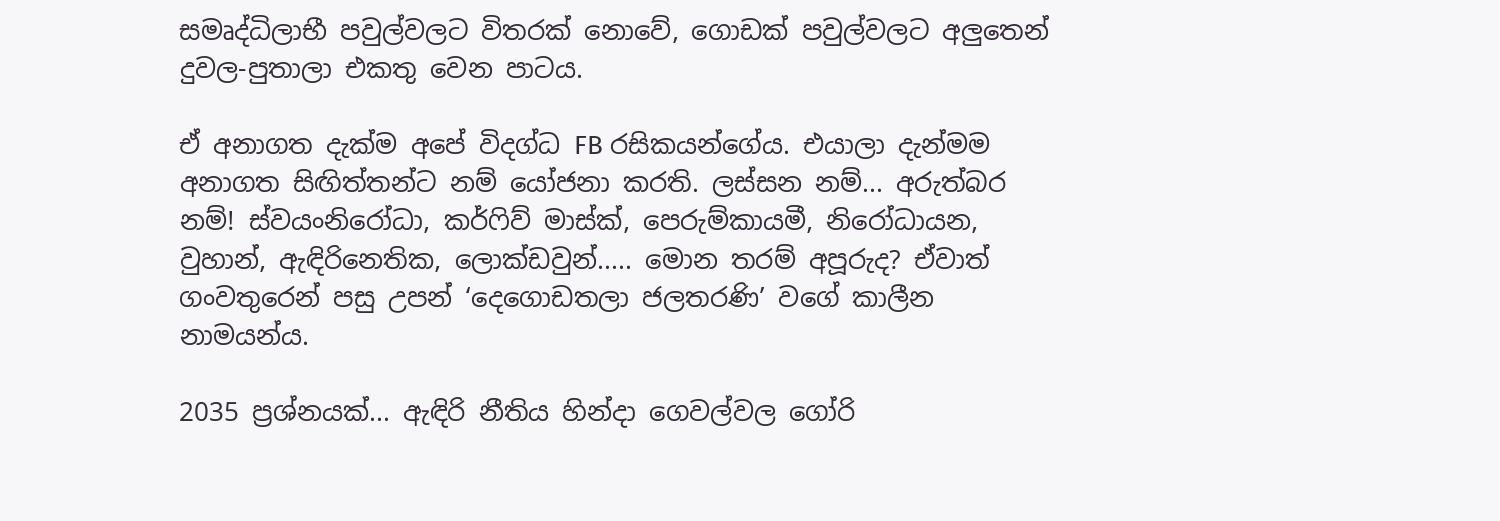සමෘද්ධිලාභී පවුල්වලට විතරක් නොවේ, ගොඩක් පවුල්වලට අලුතෙන් දුවල-පුතාලා එකතු වෙන පාටය.

ඒ අනාගත දැක්ම අපේ විදග්ධ FB රසිකයන්ගේය. එයාලා දැන්මම අනාගත සිඟිත්තන්ට නම් යෝජනා කරති. ලස්සන නම්... අරුත්බර නම්! ස්වයංනිරෝධා, කර්ෆිව් මාස්ක්, පෙරුම්කායමී, නිරෝධායන, වුහාන්, ඇඳිරිනෙතික, ලොක්ඩවුන්..... මොන තරම් අපූරුද? ඒවාත් ගංවතුරෙන් පසු උපන් ‘දෙගොඩතලා ජලතරණි’ වගේ කාලීන නාමයන්ය.

2035 ප්‍රශ්නයක්... ඇඳිරි නීතිය හින්දා ගෙවල්වල ගෝරි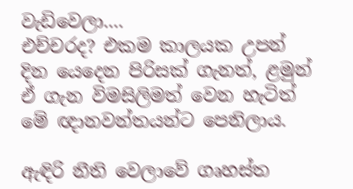වැඩිවෙලා....
එච්චරද? එකම කාලයක උපන් දින යෙදෙන පිරිසක් ගැනත්, ළමුන් ඒ ගැන විමසිලිමත් වෙන හැටිත් මේ ඥානවන්තයන්ට පෙනිලාය.

ඇඳිරි නීති වෙලාවේ ගෘහස්ත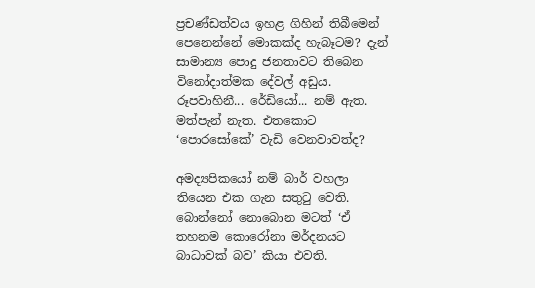ප්‍රචණ්ඩත්වය ඉහළ ගිහින් තිබීමෙන් පෙනෙන්නේ මොකක්ද හැබෑටම? දැන් සාමාන්‍ය පොදු ජනතාවට තිබෙන විනෝදාත්මක දේවල් අඩුය. රූපවාහිනී... රේඩියෝ... නම් ඇත. මත්පැන් නැත. එතකොට ‘පොරසෝකේ’ වැඩි වෙනවාවත්ද?

අමද්‍යපිකයෝ නම් බාර් වහලා තියෙන එක ගැන සතුටු වෙති. බොන්නෝ නොබොන මටත් ‘ඒ තහනම කොරෝනා මර්දනයට බාධාවක් බව’ කියා එවති.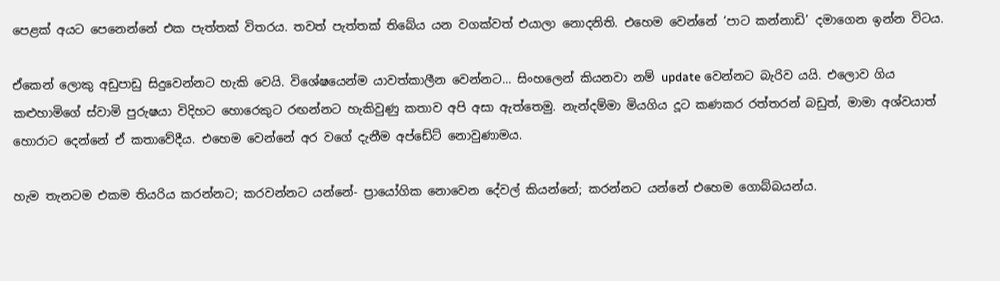පෙළක් අයට පෙනෙන්නේ එක පැත්තක් විතරය. තවත් පැත්තක් තිබේය යන වගක්වත් එයාලා නොදනිති. එහෙම වෙන්නේ ‘පාට කන්නාඩි’ දමාගෙන ඉන්න විටය.

ඒකෙන් ලොකු අඩුපාඩු සිදුවෙන්නට හැකි වෙයි. විශේෂයෙන්ම යාවත්කාලීන වෙන්නට... සිංහලෙන් කියනවා නම් update වෙන්නට බැරිව යයි. එලොව ගිය කළුහාමිගේ ස්වාමි පුරුෂයා විදිහට හොරෙකුට රඟන්නට හැකිවුණු කතාව අපි අසා ඇත්තෙමු. නැන්දම්මා මියගිය දූට කණකර රත්තරන් බඩුත්, මාමා අශ්වයාත් හොරාට දෙන්නේ ඒ කතාවේදීය. එහෙම වෙන්නේ අර වගේ දැනීම අප්ඩේට් නොවුණාමය.

හැම තැනටම එකම තියරිය කරන්නට; කරවන්නට යන්නේ- ප්‍රායෝගික නොවෙන දේවල් කියන්නේ; කරන්නට යන්නේ එහෙම ගොබ්බයන්ය.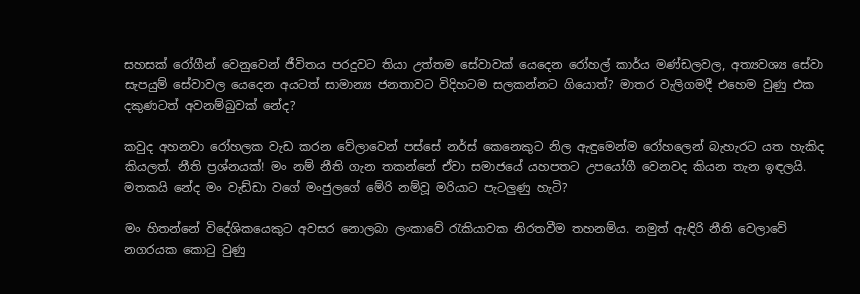සහසක් රෝගීන් වෙනුවෙන් ජීවිතය පරදුවට තියා උත්තම සේවාවක් යෙදෙන රෝහල් කාර්ය මණ්ඩලවල, අත්‍යවශ්‍ය සේවා සැපයුම් සේවාවල යෙදෙන අයටත් සාමාන්‍ය ජනතාවට විදිහටම සලකන්නට ගියොත්? මාතර වැලිගමදී එහෙම වුණු එක දකුණටත් අවනම්බුවක් නේද?

කවුද අහනවා රෝහලක වැඩ කරන වේලාවෙන් පස්සේ නර්ස් කෙනෙකුට නිල ඇඳුමෙන්ම රෝහලෙන් බැහැරට යත හැකිද කියලත්. නීති ප්‍රශ්නයක්! මං නම් නීති ගැන තකන්නේ ඒවා සමාජයේ යහපතට උපයෝගී වෙනවද කියන තැන ඉඳලයි. මතකයි නේද මං වැඩ්ඩා වගේ මංජුලගේ මේරි නම්වූ මරියාට පැටලුණු හැටි?

මං හිතන්නේ විදේශිකයෙකුට අවසර නොලබා ලංකාවේ රැකියාවක නිරතවීම තහනම්ය. නමුත් ඇඳිරි නීති වෙලාවේ නගරයක කොටු වුණු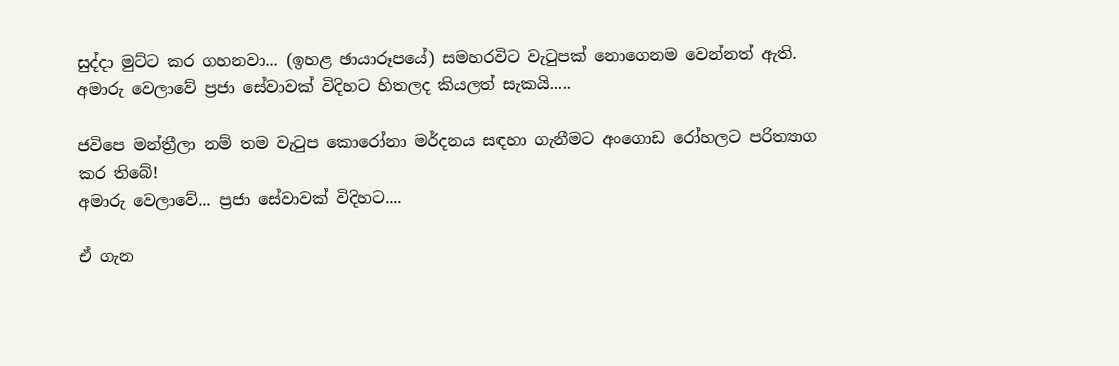සුද්දා මුට්ට කර ගහනවා... (ඉහළ ඡායාරූපයේ) සමහරවිට වැටුපක් නොගෙනම වෙන්නත් ඇති. අමාරු වෙලාවේ ප්‍රජා සේවාවක් විදිහට හිතලද කියලත් සැකයි.....

ජවිපෙ මන්ත්‍රීලා නම් තම වැටුප කොරෝනා මර්දනය සඳහා ගැනීමට අංගොඩ රෝහලට පරිත්‍යාග කර තිබේ!
අමාරු වෙලාවේ... ප්‍රජා සේවාවක් විදිහට....

ඒ ගැන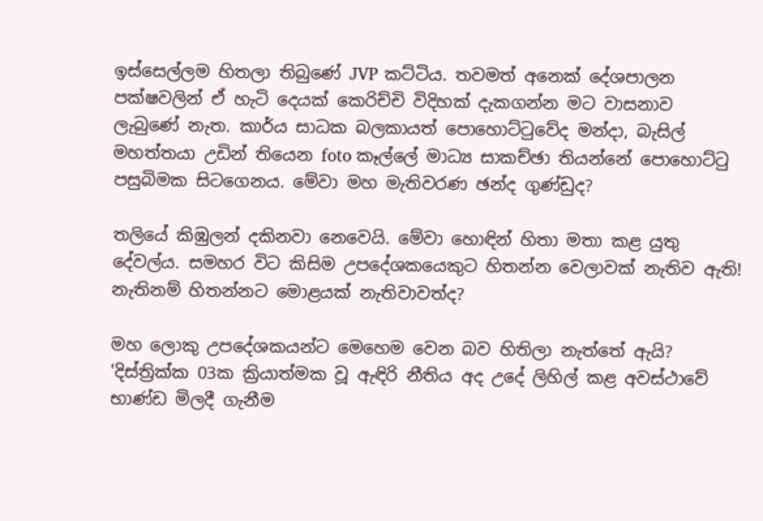ඉස්සෙල්ලම හිතලා තිබුණේ JVP කට්ටිය. තවමත් අනෙක් දේශපාලන පක්ෂවලින් ඒ හැටි දෙයක් කෙරිච්චි විදිහක් දැකගන්න මට වාසනාව ලැබුණේ නැත. කාර්ය සාධක බලකායත් පොහොට්ටුවේද මන්දා, බැසිල් මහත්තයා උඩින් තියෙන foto කෑල්ලේ මාධ්‍ය සාකච්ඡා තියන්නේ පොහොට්ටු පසුබිමක සිටගෙනය. මේවා මහ මැතිවරණ ඡන්ද ගුණ්ඩුද?

තලියේ කිඹුලන් දකිනවා නෙවෙයි. මේවා හොඳින් හිතා මතා කළ යුතු දේවල්ය. සමහර විට කිසිම උපදේශකයෙකුට හිතන්න වෙලාවක් නැතිව ඇති! නැතිනම් හිතන්නට මොළයක් නැතිවාවත්ද?

මහ ලොකු උපදේශකයන්ට මෙහෙම වෙන බව හිතිලා නැත්තේ ඇයි?
'දිස්ත්‍රික්ක 03ක ක්‍රියාත්මක වූ ඇඳිරි නීතිය අද උදේ ලිහිල් කළ අවස්ථාවේ භාණ්ඩ මිලදී ගැනීම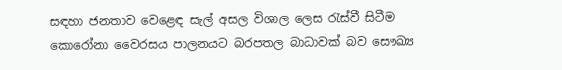සඳහා ජනතාව වෙළෙඳ සැල් අසල විශාල ලෙස රැස්වී සිටීම කොරෝනා වෛරසය පාලනයට බරපතල බාධාවක් බව සෞඛ්‍ය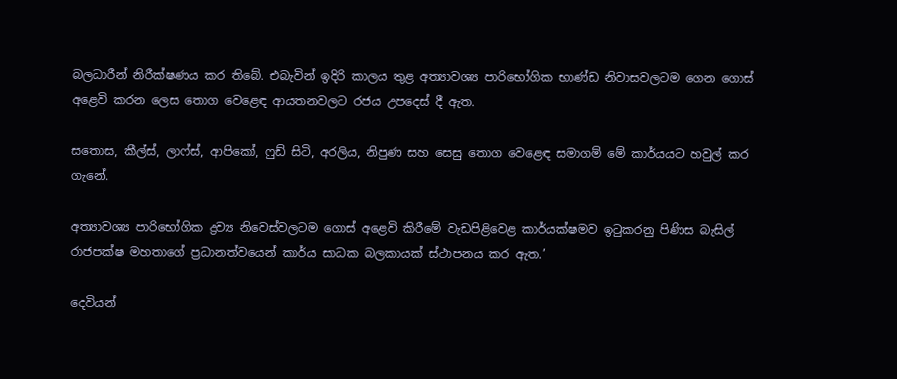බලධාරීන් නිරීක්ෂණය කර තිබේ. එබැවින් ඉදිරි කාලය තුළ අත්‍යාවශ්‍ය පාරිභෝගික භාණ්ඩ නිවාසවලටම ගෙන ගොස් අළෙවි කරන ලෙස තොග වෙළෙඳ ආයතනවලට රජය උපදෙස් දී ඇත.

සතොස, කීල්ස්, ලාෆ්ස්, ආපිකෝ, ෆුඩ් සිටි, අරලිය, නිපුණ සහ සෙසු තොග වෙළෙඳ සමාගම් මේ කාර්යයට හවුල් කර ගැනේ.

අත්‍යාවශ්‍ය පාරිභෝගික ද්‍රව්‍ය නිවෙස්වලටම ගොස් අළෙවි කිරීමේ වැඩපිළිවෙළ කාර්යක්ෂමව ඉටුකරනු පිණිස බැසිල් රාජපක්ෂ මහතාගේ ප්‍රධානත්වයෙන් කාර්ය සාධක බලකායක් ස්ථාපනය කර ඇත.’

දෙවියන්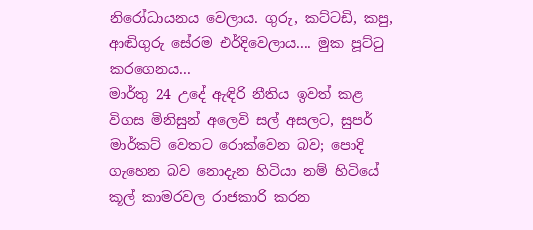නිරෝධායනය වෙලාය. ගුරු, කට්ටඩි, කපු, ආඬිගුරු සේරම එර්දිවෙලාය.... මුක පූට්ටු කරගෙනය...
මාර්තු 24 උදේ ඇඳිරි නීතිය ඉවත් කළ විගස මිනිසුන් අලෙවි සල් අසලට, සුපර් මාර්කට් වෙතට රොක්වෙන බව; පොදි ගැහෙන බව නොදැන හිටියා නම් හිටියේ කූල් කාමරවල රාජකාරි කරන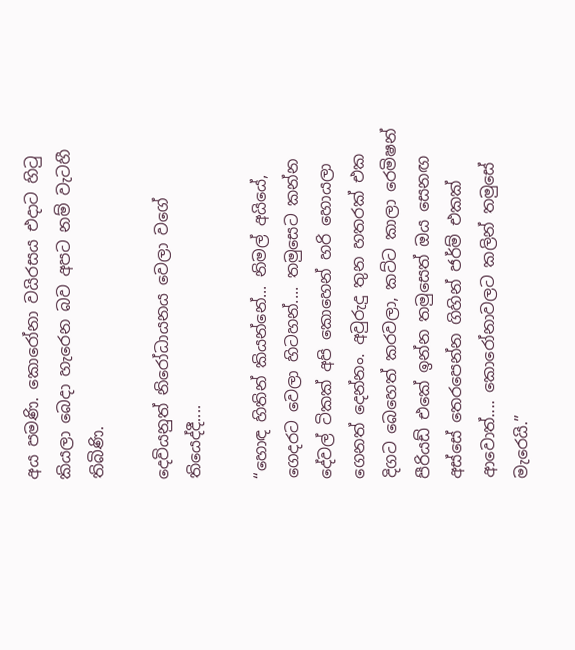අය පමණි. කොරෝනා වයිරසය එදාට හිටු කියලා බෙදා හැරෙන බව අපට නම් වැටහී තිබිණි.

දෙවියනුත් නිරෝධායනය වෙලා වගේ තියෙද්දී....

“හොඳ හිතින් කියන්නේ... නිමල් අයියේ, ගෙදරට වෙලා හිටහන්.... තමුසෙට කන්න දේවල් ටිකක් අපි කොහෙන් හරි හොයලා ගෙනත් දෙන්නං. අවුරුදු තුන හතරක් එක දිගට බෙහෙත් කරවලා, කට්ට කාලා රෙමිෂන් පීරියඩ් එකේ ඉන්න තමුසෙත් ඔය සෙනඟ අස්සේ තෙරපෙන්න ගිහින් ජර්ම් එකක් ආවොත්.... කොරෝනාවලට කලින් තමුසේ මැරෙයි.”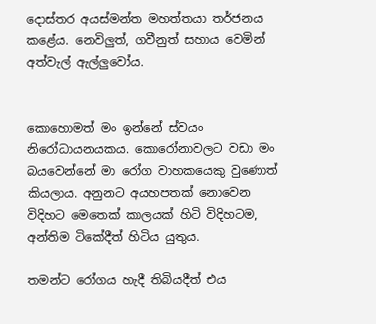දොස්තර අයස්මන්ත මහත්තයා තර්ජනය කළේය. නෙවිලුත්, ගවීනුත් සහාය වෙමින් අත්වැල් ඇල්ලුවෝය.


කොහොමත් මං ඉන්නේ ස්වයං නිරෝධායනයකය. කොරෝනාවලට වඩා මං බයවෙන්නේ මා රෝග වාහකයෙකු වුණොත් කියලාය. අනුනට අයහපතක් නොවෙන විදිහට මෙතෙක් කාලයක් හිටි විදිහටම, අන්තිම ටිකේදීත් හිටිය යුතුය.

තමන්ට රෝගය හැදී තිබියදීත් එය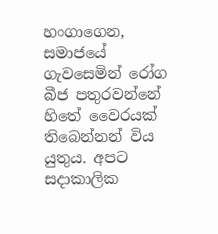හංගාගෙන, සමාජයේ ගැවසෙමින් රෝග බීජ පතුරවන්නේ හිතේ වෛරයක් තිබෙන්නන් විය යුතුය. අපට සදාකාලික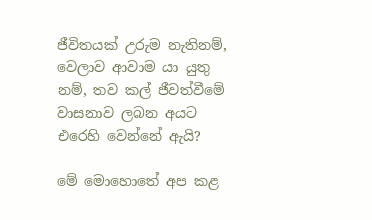ජීවිතයක් උරුම නැතිනම්, වෙලාව ආවාම යා යුතු නම්, තව කල් ජීවත්වීමේ වාසනාව ලබන අයට එරෙහි වෙන්නේ ඇයි?

මේ මොහොතේ අප කළ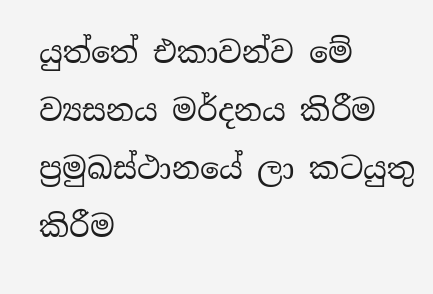යුත්තේ එකාවන්ව මේ ව්‍යසනය මර්දනය කිරීම ප්‍රමුඛස්ථානයේ ලා කටයුතු කිරීම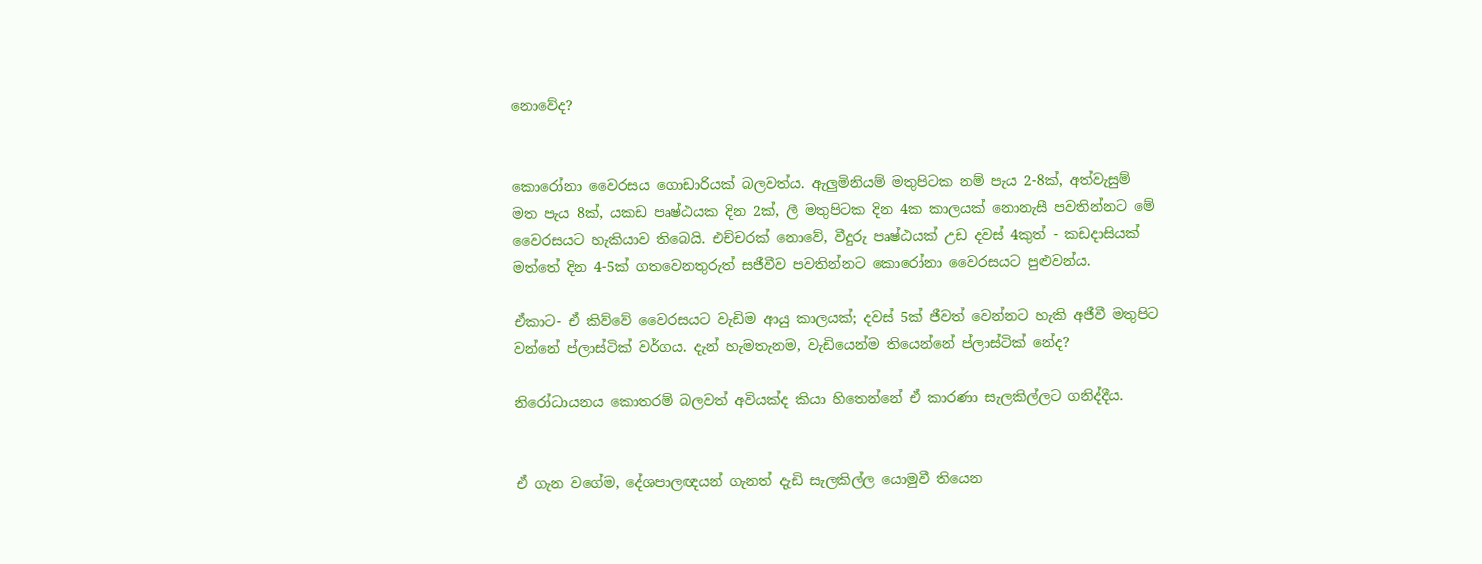නොවේද?


කොරෝනා වෛරසය ගොඩාරියක් බලවත්ය. ඇලුමිනියම් මතුපිටක නම් පැය 2-8ක්, අත්වැසුම් මත පැය 8ක්, යකඩ පෘෂ්ඨයක දින 2ක්, ලී මතුපිටක දින 4ක කාලයක් නොනැසී පවතින්නට මේ වෛරසයට හැකියාව තිබෙයි. එච්චරක් නොවේ, වීදුරු පෘෂ්ඨයක් උඩ දවස් 4කුත් - කඩදාසියක් මත්තේ දින 4-5ක් ගතවෙනතුරුත් සජීවීව පවතින්නට කොරෝනා වෛරසයට පුළුවන්ය.

ඒකාට- ඒ කිව්වේ වෛරසයට වැඩිම ආයු කාලයක්; දවස් 5ක් ජීවත් වෙන්නට හැකි අජීවී මතුපිට වන්නේ ප්ලාස්ටික් වර්ගය. දැන් හැමතැනම, වැඩියෙන්ම තියෙන්නේ ප්ලාස්ටික් නේද?

නිරෝධායනය කොතරම් බලවත් අවියක්ද කියා හිතෙන්නේ ඒ කාරණා සැලකිල්ලට ගනිද්දීය.


ඒ ගැන වගේම, දේශපාලඥයන් ගැනත් දැඩි සැලකිල්ල යොමුවී තියෙන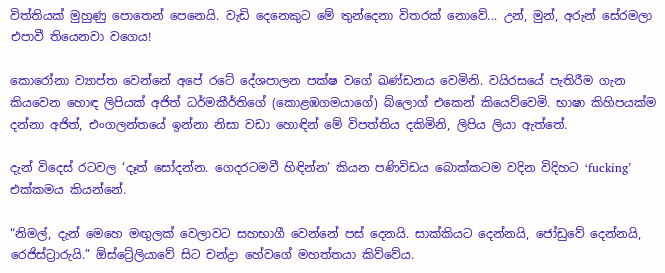විත්තියක් මුහුණු පොතෙන් පෙනෙයි. වැඩි දෙනෙකුට මේ තුන්දෙනා විතරක් නොවේ... උන්, මුන්, අරුන් සේරමලා එපාවී තියෙනවා වගෙය!

කොරෝනා ව්‍යාප්ත වෙන්නේ අපේ රටේ දේශපාලන පක්ෂ වගේ ඛණ්ඩනය වෙමිනි. වයිරසයේ පැතිරීම ගැන කියවෙන හොඳ ලිපියක් අජිත් ධර්මකීර්තිගේ (කොළඹගමයාගේ) බ්ලොග් එකෙන් කියෙව්වෙමි. භාෂා කිහිපයක්ම දන්නා අජිත්, එංගලන්තයේ ඉන්නා නිසා වඩා හොඳින් මේ විපත්තිය දකිමිනි, ලිපිය ලියා ඇත්තේ.

දැන් විදෙස් රටවල ‘දෑත් සෝදන්න. ගෙදරටමවී හිඳින්න’ කියන පණිවිඩය බොක්කටම වදින විදිහට ‘fucking’ එක්කමය කියන්නේ.

“නිමල්, දැන් මෙහෙ මඟුලක් වෙලාවට සහභාගී වෙන්නේ පස් දෙනයි. සාක්කියට දෙන්නයි, ජෝඩුවේ දෙන්නයි, රෙජිස්ට්‍රාරුයි.” ඕස්ට්‍රේලියාවේ සිට චන්ද්‍රා හේවගේ මහත්තයා කිව්වේය.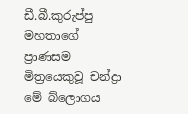ඩී.බී.කුරුප්පු මහතාගේ  ප්‍රාණසම මිත්‍රයෙකුවූ චන්ද්‍රා මේ බ්ලොගය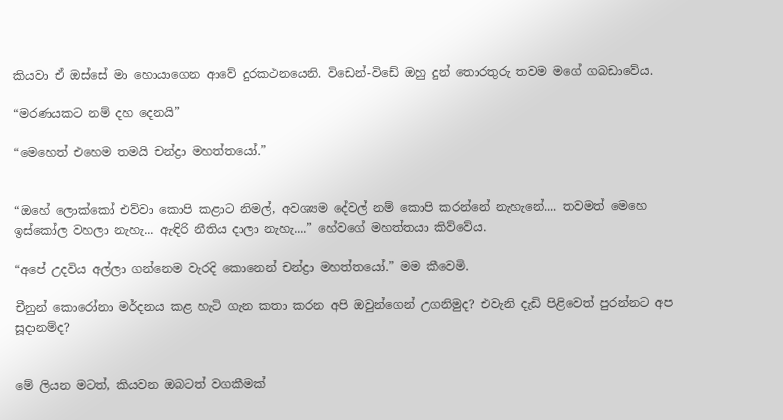කියවා ඒ ඔස්සේ මා හොයාගෙන ආවේ දුරකථනයෙනි. විඩෙන්-විඩේ ඔහු දුන් තොරතුරු තවම මගේ ගබඩාවේය.

“මරණයකට නම් දහ දෙනයි”

“මෙහෙත් එහෙම තමයි චන්ද්‍රා මහත්තයෝ.”


“ඔහේ ලොක්කෝ එව්වා කොපි කළාට නිමල්, අවශ්‍යම දේවල් නම් කොපි කරන්නේ නැහැනේ.... තවමත් මෙහෙ ඉස්කෝල වහලා නැහැ... ඇඳිරි නීතිය දාලා නැහැ....” හේවගේ මහත්තයා කිව්වේය.

“අපේ උදවිය අල්ලා ගන්නෙම වැරදි කොනෙන් චන්ද්‍රා මහත්තයෝ.” මම කීවෙමි.

චීනුන් කොරෝනා මර්දනය කළ හැටි ගැන කතා කරන අපි ඔවුන්ගෙන් උගනිමුද? එවැනි දැඩි පිළිවෙත් පුරන්නට අප සූදානම්ද?


මේ ලියන මටත්, කියවන ඔබටත් වගකීමක්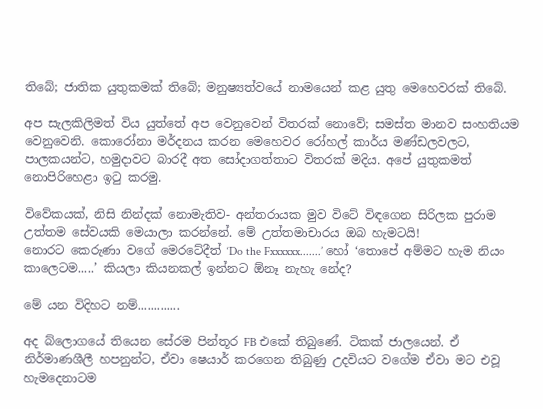තිබේ; ජාතික යුතුකමක් තිබේ; මනුෂ්‍යත්වයේ නාමයෙන් කළ යුතු මෙහෙවරක් තිබේ.

අප සැලකිලිමත් විය යුත්තේ අප වෙනුවෙන් විතරක් නොවේ; සමස්ත මානව සංහතියම වෙනුවෙනි. කොරෝනා මර්දනය කරන මෙහෙවර රෝහල් කාර්ය මණ්ඩලවලට, පාලකයන්ට, හමුදාවට බාරදී අත සෝදාගත්තාට විතරක් මදිය. අපේ යුතුකමත් නොපිරිහෙළා ඉටු කරමු.

විවේකයක්, නිසි නින්දක් නොමැතිව- අන්තරායක මුව විටේ විඳගෙන සිරිලක පුරාම උත්තම සේවයකි මෙයාලා කරන්නේ. මේ උත්තමාචාරය ඔබ හැමටයි!
නොරට කෙරුණා වගේ මෙරටේදීත් ‘Do the Fxxxxxx.......’ හෝ ‘තොපේ අම්මට හැම නියං කාලෙටම.....’ කියලා කියනකල් ඉන්නට ඕනෑ නැහැ නේද?

මේ යන විදිහට නම්.............

අද බ්ලොගයේ තියෙන සේරම පින්තූර FB එකේ තිබුණේ. ටිකක් ජාලයෙන්. ඒ නිර්මාණශීලී හපනුන්ට, ඒවා ෂෙයාර් කරගෙන තිබුණු උදවියට වගේම ඒවා මට එවූ හැමදෙනාටම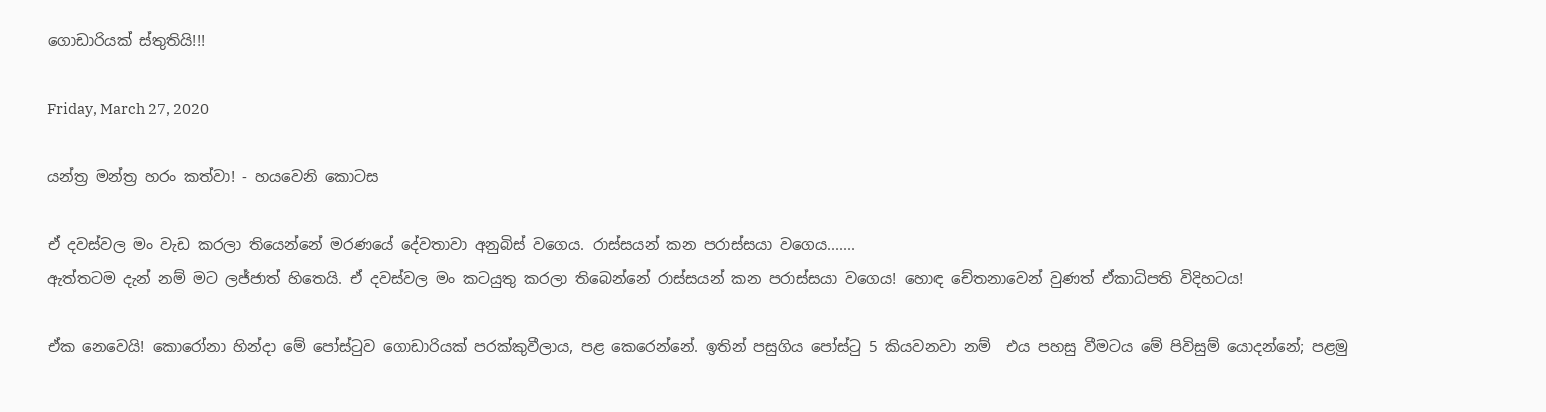ගොඩාරියක් ස්තුතියි!!!

Friday, March 27, 2020

යන්ත්‍ර මන්ත්‍ර හරං කත්වා! - හයවෙනි කොටස

ඒ දවස්වල මං වැඩ කරලා තියෙන්නේ මරණයේ දේවතාවා අනුබිස් වගෙය. රාස්සයන් කන පරාස්සයා වගෙය.......
ඇත්තටම දැන් නම් මට ලජ්ජාත් හිතෙයි. ඒ දවස්වල මං කටයුතු කරලා තිබෙන්නේ රාස්සයන් කන පරාස්සයා වගෙය! හොඳ චේතනාවෙන් වුණත් ඒකාධිපති විදිහටය!

ඒක නෙවෙයි! කොරෝනා හින්දා මේ පෝස්ටුව ගොඩාරියක් පරක්කුවීලාය, පළ කෙරෙන්නේ. ඉතින් පසුගිය පෝස්ටු 5 කියවනවා නම්  එය පහසු වීමටය මේ පිවිසුම් යොදන්නේ; පළමු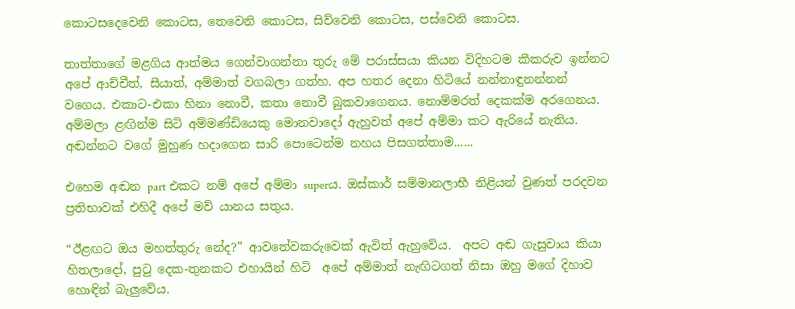කොටසදෙවෙනි කොටස, තෙවෙනි කොටස, සිව්වෙනි කොටස, පස්වෙනි කොටස.

තාත්තාගේ මළගිය ආත්මය ගෙන්වාගන්නා තුරු මේ පරාස්සයා කියන විදිහටම කීකරුව ඉන්නට අපේ ආච්චීත්, සීයාත්, අම්මාත් වගබලා ගත්හ. අප හතර දෙනා හිටියේ නන්නාඳුනන්නන් වගෙය. එකාට-එකා හිනා නොවී, කතා නොවී බුකවාගෙනය. නොම්මරත් දෙකක්ම අරගෙනය. අම්මලා ළඟින්ම සිටි අම්මණ්ඩියෙකු මොනවාදෝ ඇහුවත් අපේ අම්මා කට ඇරියේ නැතිය. අඬන්නට වගේ මුහුණ හදාගෙන සාරි පොටෙන්ම නහය පිසගත්තාම......

එහෙම අඬන part එකට නම් අපේ අම්මා superය. ඔස්කාර් සම්මානලාභී නිළියන් වුණත් පරදවන ප්‍රතිභාවක් එහිදී අපේ මව් යානය සතුය.

“ඊළඟට ඔය මහත්තුරු නේද?” ආවතේවකරුවෙක් ඇවිත් ඇහුවේය.  අපට අඬ ගැසුවාය කියා හිතලාදෝ, පුටු දෙක-තුනකට එහායින් හිටි  අපේ අම්මාත් නැඟිටගත් නිසා ඔහු මගේ දිහාව හොඳින් බැලුවේය.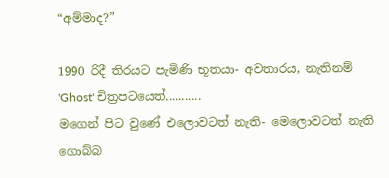“අම්මාද?”

1990 රිදී තිරයට පැමිණි භූතයා- අවතාරය, නැතිනම් 'Ghost' චිත්‍රපටයෙත්...........
මගෙන් පිට වුණේ එලොවටත් නැති- මෙලොවටත් නැති ගොබ්බ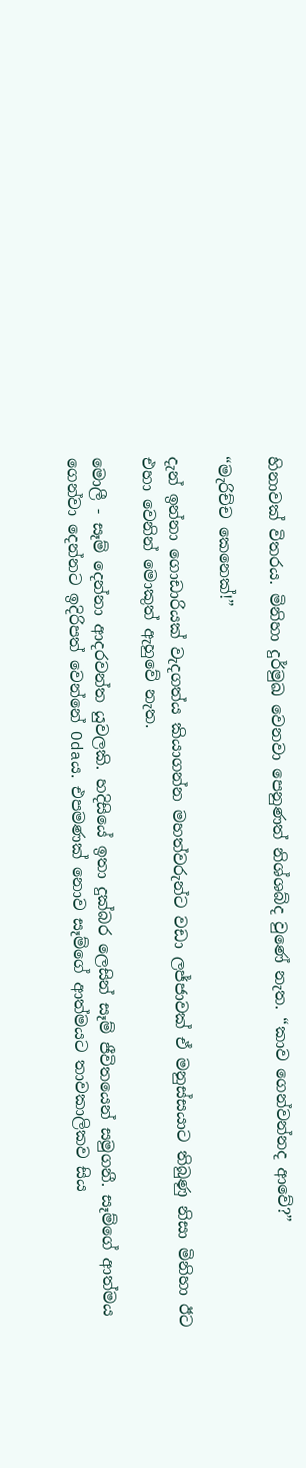හිනාවක් විතරය. මිනිහා දුර්මුඛ වෙනවා පෙනුණත් නිශ්ශබ්ද වුණේ නැත. “කාව ගෙන්වන්නද ආවේ?”

“මැරිච්ච කෙනෙක්!”

දැන් ඉන්නා ගොඩාරියක් වැදගත්ය කියාගන්න මහත්වරුන්ට වඩා ලජ්ජාවක් ඒ මනුස්සයාට තිබුණු නිසා මිනිහා ඊට එහා වෙනින් මොකුත් ඇහුවේ නැත.

මොලී - සෑම් දෙන්නා ආදරවන්ත යුවලකි. හදිසියේ ඉතා දුක්බර ලෙසින් සෑම් ජීවිතයෙන් සමුගනී. සෑම්ගේ ආත්මය ගෙන්වා දෙන්නට ඉදිරිපත් වෙන්නේ Odaය. එපමණක් නොව සෑම්ගේ ආත්මයට තාවකාලිකව සිය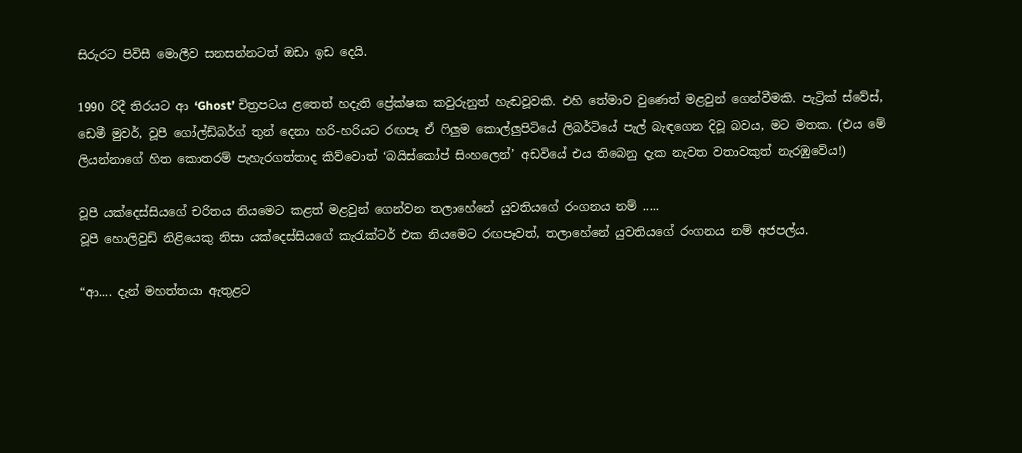සිරුරට පිවිසී මොලීව සනසන්නටත් ඔඩා ඉඩ දෙයි.

1990 රිදී තිරයට ආ ‘Ghost’ චිත්‍රපටය ළතෙත් හදැති ප්‍රේක්ෂක කවුරුනුත් හැඬවූවකි. එහි තේමාව වුණෙත් මළවුන් ගෙන්වීමකි. පැට්‍රික් ස්වේස්, ඩෙමී මුවර්, වූපී ගෝල්ඩ්බර්ග් තුන් දෙනා හරි-හරියට රඟපෑ ඒ ෆිලුම කොල්ලුපිටියේ ලිබර්ටියේ පැල් බැඳගෙන දිවූ බවය, මට මතක. (එය මේ ලියන්නාගේ හිත කොතරම් පැහැරගත්තාද කිව්වොත් ‘බයිස්කෝප් සිංහලෙන්’ අඩවියේ එය තිබෙනු දැක නැවත වතාවකුත් නැරඹුවේය!)

වූපී යක්දෙස්සියගේ චරිතය නියමෙට කළත් මළවුන් ගෙන්වන තලාහේනේ යුවතියගේ රංගනය නම් .....
වූපී හොලිවුඩ් නිළියෙකු නිසා යක්දෙස්සියගේ කැරැක්ටර් එක නියමෙට රඟපෑවත්, තලාහේනේ යුවතියගේ රංගනය නම් අජපල්ය.

“ආ.... දැන් මහත්තයා ඇතුළට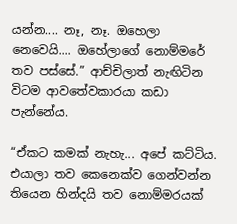යන්න.... නෑ, නෑ. ඔහෙලා නෙවෙයි.... ඔහේලාගේ නොම්මරේ තව පස්සේ.” ආච්චිලාත් නැඟිටින විටම ආවතේවකාරයා කඩා පැන්නේය.

“ඒකට කමක් නැහැ... අපේ කට්ටිය. එයාලා තව කෙනෙක්ව ගෙන්වන්න තියෙන හින්දයි තව නොම්මරයක්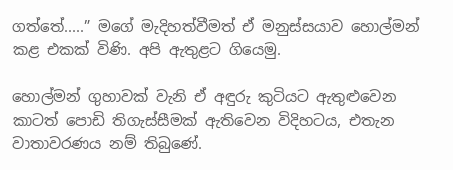ගත්තේ.....” මගේ මැදිහත්වීමත් ඒ මනුස්සයාව හොල්මන් කළ එකක් විණි. අපි ඇතුළට ගියෙමු.

හොල්මන් ගුහාවක් වැනි ඒ අඳුරු කුටියට ඇතුළුවෙන කාටත් පොඩි තිගැස්සීමක් ඇතිවෙන විදිහටය, එතැන වාතාවරණය නම් තිබුණේ.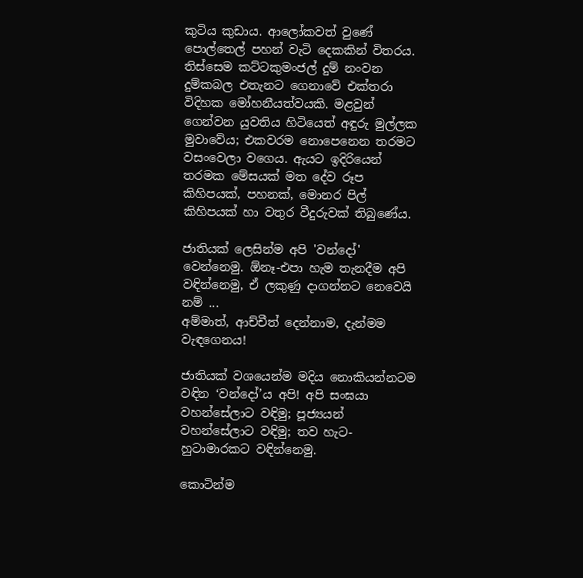කුටිය කුඩාය. ආලෝකවත් වුණේ පොල්තෙල් පහන් වැටි දෙකකින් විතරය. තිස්සෙම කට්ටකුමංජල් දුම් නංවන දුම්කබල එතැනට ගෙනාවේ එක්තරා විදිහක මෝහනීයත්වයකි. මළවුන් ගෙන්වන යුවතිය හිටියෙත් අඳුරු මුල්ලක මුවාවේය; එකවරම නොපෙනෙන තරමට වසංවෙලා වගෙය. ඇයට ඉදිරියෙන් තරමක මේසයක් මත දේව රූප කිහිපයක්, පහනක්, මොනර පිල් කිහිපයක් හා වතුර වීදුරුවක් තිබුණේය.

ජාතියක් ලෙසින්ම අපි 'වන්දෝ' වෙන්නෙමු. ඕනෑ-එපා හැම තැනදීම අපි වඳින්නෙමු, ඒ ලකුණු දාගන්නට නෙවෙයි නම් ...
අම්මාත්, ආච්චීත් දෙන්නාම, දැන්මම වැඳගෙනය!

ජාතියක් වශයෙන්ම මදිය නොකියන්නටම වඳින ‘වන්දෝ’ය අපි! අපි සංඝයා වහන්සේලාට වඳිමු; පූජ්‍යයන් වහන්සේලාට වඳිමු; තව හැට-හුටාමාරකට වඳින්නෙමු.

කොටින්ම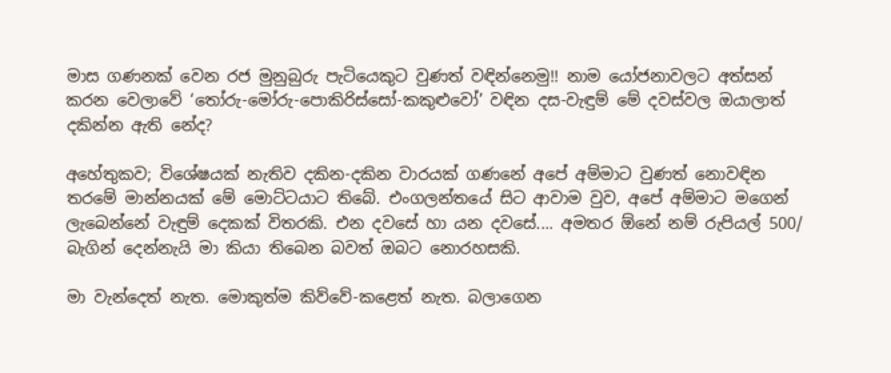මාස ගණනක් වෙන රජ මුනුබුරු පැටියෙකුට වුණත් වඳින්නෙමු!! නාම යෝජනාවලට අත්සන් කරන වෙලාවේ ‘තෝරු-මෝරු-පොකිරිස්සෝ-කකුළුවෝ’ වඳින දස-වැඳුම් මේ දවස්වල ඔයාලාත් දකින්න ඇති නේද?

අහේතුකව; විශේෂයක් නැතිව දකින-දකින වාරයක් ගණනේ අපේ අම්මාට වුණත් නොවඳින තරමේ මාන්නයක් මේ මොට්ටයාට තිබේ. එංගලන්තයේ සිට ආවාම වුව, අපේ අම්මාට මගෙන් ලැබෙන්නේ වැඳුම් දෙකක් විතරකි. එන දවසේ හා යන දවසේ.... අමතර ඕනේ නම් රුපියල් 500/ බැගින් දෙන්නැයි මා කියා තිබෙන බවත් ඔබට නොරහසකි.

මා වැන්දෙත් නැත. මොකුත්ම කිව්වේ-කළෙත් නැත. බලාගෙන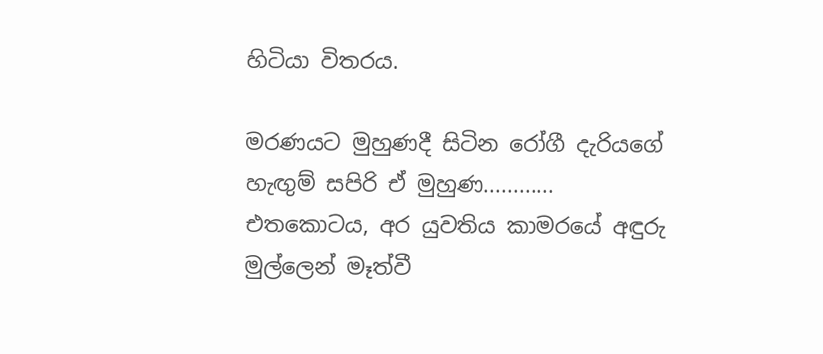හිටියා විතරය.

මරණයට මුහුණදී සිටින රෝගී දැරියගේ හැඟුම් සපිරි ඒ මුහුණ............
එතකොටය, අර යුවතිය කාමරයේ අඳුරු මුල්ලෙන් මෑත්වී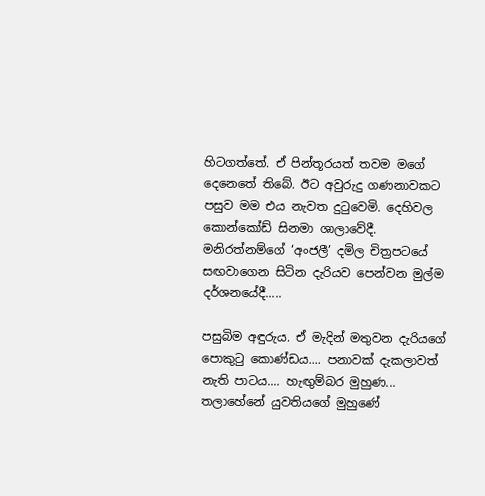හිටගත්තේ. ඒ පින්තූරයත් තවම මගේ දෙනෙතේ තිබේ. ඊට අවුරුදු ගණනාවකට පසුව මම එය නැවත දුටුවෙමි. දෙහිවල කොන්කෝඩ් සිනමා ශාලාවේදී.
මනිරත්නම්ගේ ‘අංජලී’ දමිල චිත්‍රපටයේ සඟවාගෙන සිටින දැරියව පෙන්වන මුල්ම දර්ශනයේදී.....

පසුබිම අඳුරුය. ඒ මැදින් මතුවන දැරියගේ පොකුටු කොණ්ඩය.... පනාවක් දැකලාවත් නැති පාටය.... හැඟුම්බර මුහුණ... තලාහේනේ යුවතියගේ මුහුණේ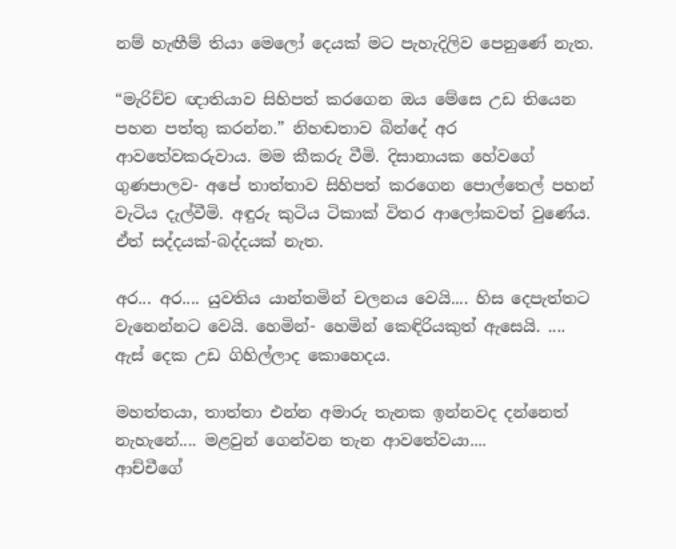නම් හැඟීම් තියා මෙලෝ දෙයක් මට පැහැදිලිව පෙනුණේ නැත.

“මැරිච්ච ඥාතියාව සිහිපත් කරගෙන ඔය මේසෙ උඩ තියෙන පහන පත්තු කරන්න.” නිහඬතාව බින්දේ අර ආවතේවකරුවාය. මම කීකරු වීමි. දිසානායක හේවගේ ගුණපාලව- අපේ තාත්තාව සිහිපත් කරගෙන පොල්තෙල් පහන් වැටිය දැල්වීමි. අඳුරු කුටිය ටිකාක් විතර ආලෝකවත් වුණේය. ඒත් සද්දයක්-බද්දයක් නැත.

අර... අර.... යුවතිය යාන්තමින් චලනය වෙයි.... හිස දෙපැත්තට වැනෙන්නට වෙයි. හෙමින්- හෙමින් කෙඳිරියකුත් ඇසෙයි. .... ඇස් දෙක උඩ ගිහිල්ලාද කොහෙදය.

මහත්තයා, තාත්තා එන්න අමාරු තැනක ඉන්නවද දන්නෙත් නැහැනේ.... මළවුන් ගෙන්වන තැන ආවතේවයා....
ආච්චීගේ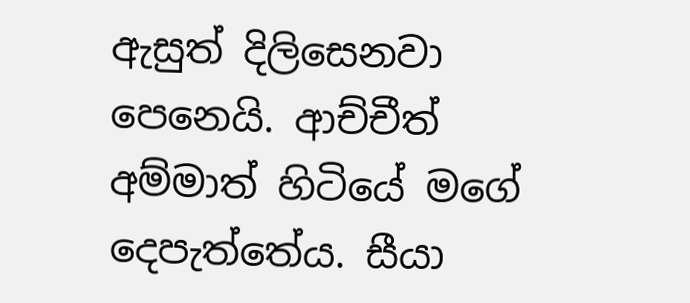ඇසුත් දිලිසෙනවා පෙනෙයි. ආච්චීත් අම්මාත් හිටියේ මගේ දෙපැත්තේය. සීයා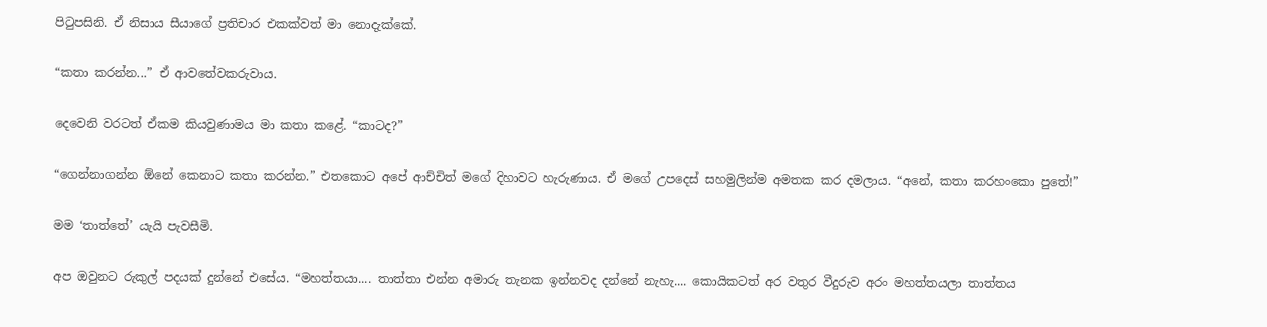පිටුපසිනි. ඒ නිසාය සීයාගේ ප්‍රතිචාර එකක්වත් මා නොදැක්කේ.

“කතා කරන්න...” ඒ ආවතේවකරුවාය.

දෙවෙනි වරටත් ඒකම කියවුණාමය මා කතා කළේ. “කාටද?”

“ගෙන්නාගන්න ඕනේ කෙනාට කතා කරන්න.” එතකොට අපේ ආච්චිත් මගේ දිහාවට හැරුණාය. ඒ මගේ උපදෙස් සහමුලින්ම අමතක කර දමලාය. “අනේ, කතා කරහංකො පුතේ!”

මම ‘තාත්තේ’ යැයි පැවසීමි.

අප ඔවුනට රුකුල් පදයක් දුන්නේ එසේය. “මහත්තයා.... තාත්තා එන්න අමාරු තැනක ඉන්නවද දන්නේ නැහැ.... කොයිකටත් අර වතුර වීදුරුව අරං මහත්තයලා තාත්තය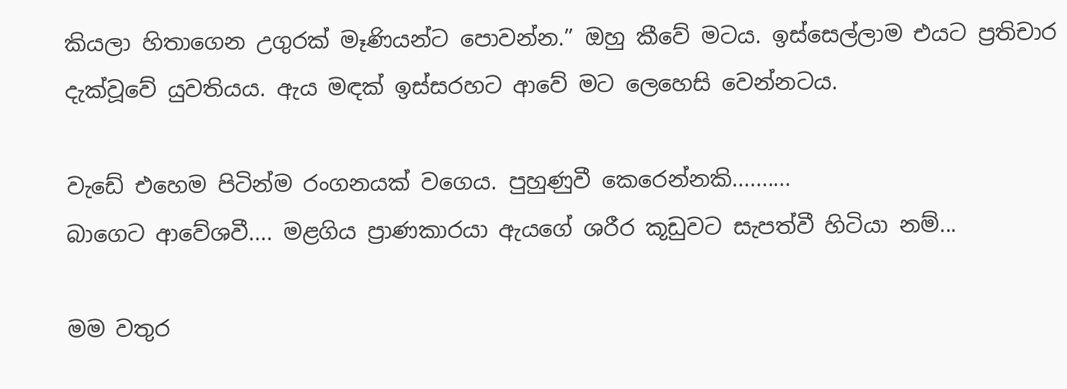කියලා හිතාගෙන උගුරක් මෑණියන්ට පොවන්න.” ඔහු කීවේ මටය. ඉස්සෙල්ලාම එයට ප්‍රතිචාර දැක්වූවේ යුවතියය. ඇය මඳක් ඉස්සරහට ආවේ මට ලෙහෙසි වෙන්නටය.

වැඩේ එහෙම පිටින්ම රංගනයක් වගෙය. පුහුණුවී කෙරෙන්නකි..........
බාගෙට ආවේශවී.... මළගිය ප්‍රාණකාරයා ඇයගේ ශරීර කූඩුවට සැපත්වී හිටියා නම්...

මම වතුර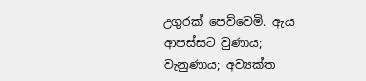උගුරක් පෙව්වෙමි. ඇය ආපස්සට වුණාය; වැනුණාය; අව්‍යක්ත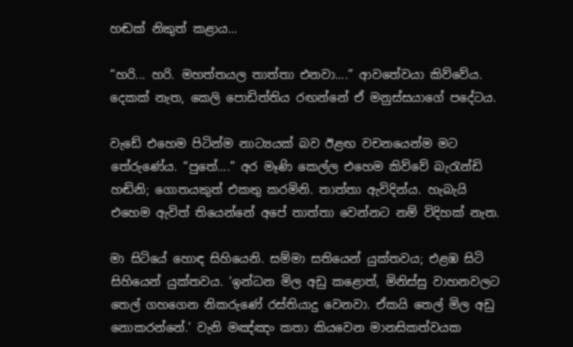හඬක් නිකුත් කළාය...

“හරි... හරි. මහත්තයල තාත්තා එනවා....” ආවතේවයා කිව්වේය. දෙකක් නැත, කෙලි පොඩිත්තිය රඟන්නේ ඒ මනුස්සයාගේ පදේටය.

වැඩේ එහෙම පිටින්ම නාට්‍යයක් බව ඊළඟ වචනයෙන්ම මට තේරුණේය. “පුතේ....” අර මෑණි කෙල්ල එහෙම කිව්වේ බැරැන්ඩි හඬිනි; ගොතයකුත් එකතු කරමිනි. තාත්තා ඇවිදින්ය. හැබැයි එහෙම ඇවිත් තියෙන්නේ අපේ තාත්තා වෙන්නට නම් විදිහක් නැත.

මා සිටියේ හොඳ සිහියෙනි. සම්මා සතියෙන් යුක්තවය; එළඹ සිටි සිහියෙන් යුක්තවය. ‘ඉන්ධන මිල අඩු කළොත්, මිනිස්සු වාහනවලට තෙල් ගහගෙන නිකරුණේ රස්තියාදු වෙනවා. ඒකයි තෙල් මිල අඩු නොකරන්නේ.’ වැනි මඤ්ඤං කතා කියවෙන මානසිකත්වයක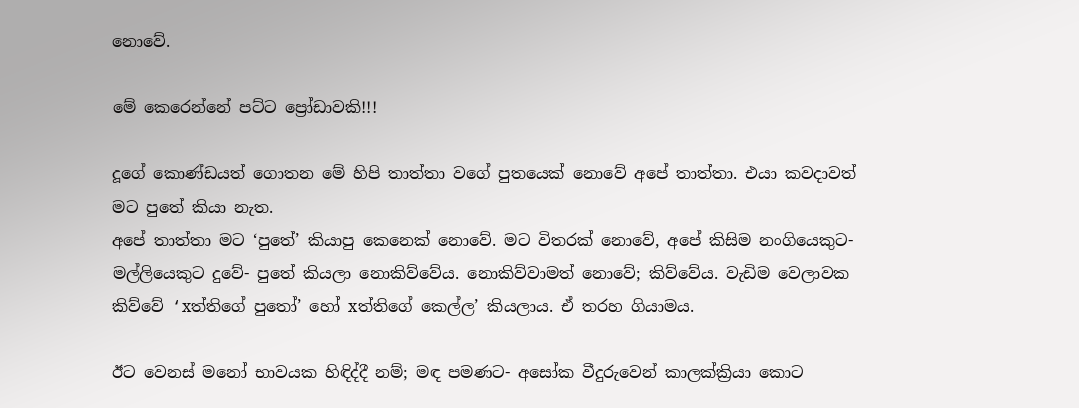නොවේ.

මේ කෙරෙන්නේ පට්ට ප්‍රෝඩාවකි!!!

දූගේ කොණ්ඩයත් ගොතන මේ හිපි තාත්තා වගේ පුතයෙක් නොවේ අපේ තාත්තා. එයා කවදාවත් මට පුතේ කියා නැත.
අපේ තාත්තා මට ‘පුතේ’ කියාපු කෙනෙක් නොවේ. මට විතරක් නොවේ, අපේ කිසිම නංගියෙකුට- මල්ලියෙකුට දුවේ- පුතේ කියලා නොකිව්වේය. නොකිව්වාමත් නොවේ; කිව්වේය. වැඩිම වෙලාවක කිව්වේ ‘xත්තිගේ පුතෝ’ හෝ xත්තිගේ කෙල්ල’ කියලාය. ඒ තරහ ගියාමය.

ඊට වෙනස් මනෝ භාවයක හිඳිද්දී නම්; මඳ පමණට- අසෝක වීදුරුවෙන් කාලක්ක්‍රියා කොට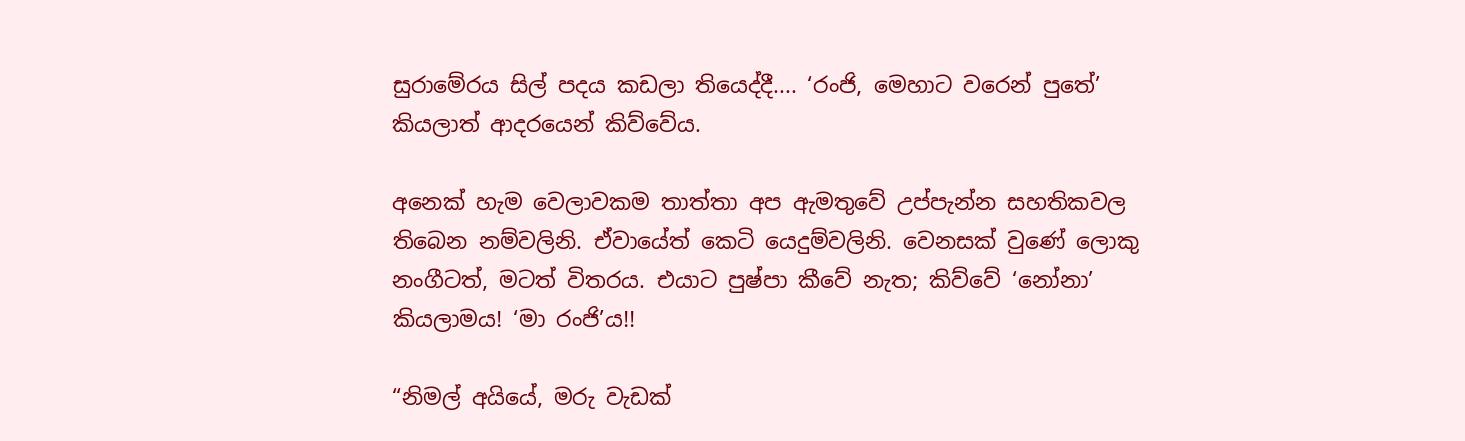සුරාමේරය සිල් පදය කඩලා තියෙද්දී.... ‘රංජි, මෙහාට වරෙන් පුතේ’ කියලාත් ආදරයෙන් කිව්වේය.

අනෙක් හැම වෙලාවකම තාත්තා අප ඇමතුවේ උප්පැන්න සහතිකවල තිබෙන නම්වලිනි. ඒවායේත් කෙටි යෙදුම්වලිනි. වෙනසක් වුණේ ලොකු නංගීටත්, මටත් විතරය. එයාට පුෂ්පා කීවේ නැත; කිව්වේ ‘නෝනා’ කියලාමය! ‘මා රංජි’ය!!

“නිමල් අයියේ, මරු වැඩක්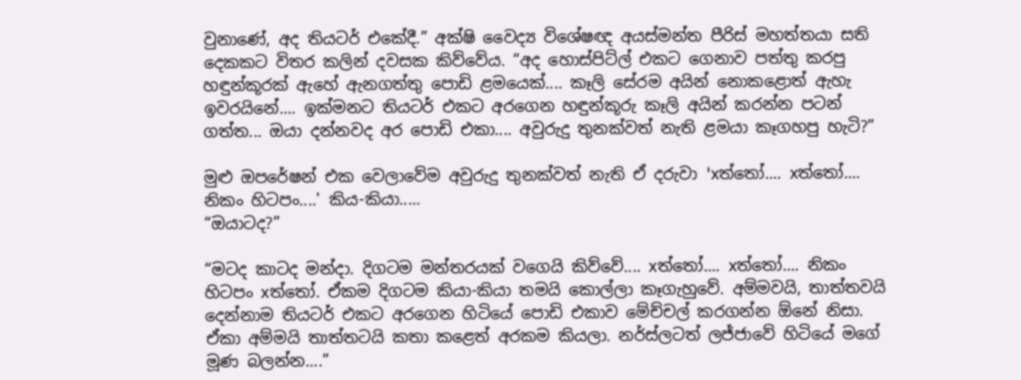වුනාණේ, අද තියටර් එකේදී.” අක්ෂි වෛද්‍ය විශේෂඥ අයස්මන්ත පීරිස් මහත්තයා සති දෙකකට විතර කලින් දවසක කිව්වේය. “අද හොස්පිට්ල් එකට ගෙනාව පත්තු කරපු හඳුන්කූරක් ඇහේ ඇනගත්තු පොඩි ළමයෙක්.... කෑලි සේරම අයින් නොකළොත් ඇහැ ඉවරයිනේ.... ඉක්මනට තියටර් එකට අරගෙන හඳුන්කූරු කෑලි අයින් කරන්න පටන් ගත්ත... ඔයා දන්නවද අර පොඩි එකා.... අවුරුදු තුනක්වත් නැති ළමයා කෑගහපු හැටි?”

මුළු ඔපරේෂන් එක වෙලාවේම අවුරුදු තුනක්වත් නැති ඒ දරුවා 'xත්තෝ.... xත්තෝ.... නිකං හිටපං....' කිය-කියා.....
“ඔයාටද?”

“මටද කාටද මන්දා. දිගටම මන්තරයක් වගෙයි කිව්වේ.... xත්තෝ.... xත්තෝ.... නිකං හිටපං xත්තෝ. ඒකම දිගටම කියා-කියා තමයි කොල්ලා කෑගැහුවේ. අම්මවයි, තාත්තවයි දෙන්නාම තියටර් එකට අරගෙන හිටියේ පොඩි එකාව මේච්චල් කරගන්න ඕනේ නිසා. ඒකා අම්මයි තාත්තටයි කතා කළෙත් අරකම කියලා. නර්ස්ලටත් ලජ්ජාවේ හිටියේ මගේ මූණ බලන්න....”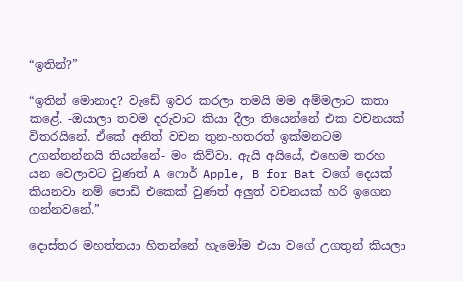“ඉතින්?”

“ඉතින් මොනාද? වැඩේ ඉවර කරලා තමයි මම අම්මලාට කතා කළේ. -ඔයාලා තවම දරුවාට කියා දීලා තියෙන්නේ එක වචනයක් විතරයිනේ. ඒකේ අනිත් වචන තුන-හතරත් ඉක්මනටම උගන්නන්නයි තියන්නේ- මං කිව්වා. ඇයි අයියේ, එහෙම තරහ යන වෙලාවට වුණත් A ෆොර් Apple, B for Bat වගේ දෙයක් කියනවා නම් පොඩි එකෙක් වුණත් අලුත් වචනයක් හරි ඉගෙන ගන්නවනේ.”

දොස්තර මහත්තයා හිතන්නේ හැමෝම එයා වගේ උගතුන් කියලා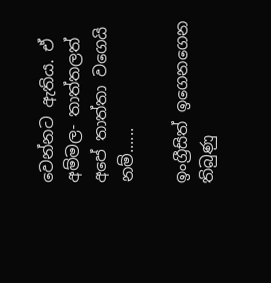වෙන්නට ඇතිය. ඒ අම්මල- තාත්තලත් අපේ තාත්තා වගෙයි නම්......

ඉංග්‍රීසිත් ඉගෙනගෙන තිබුණු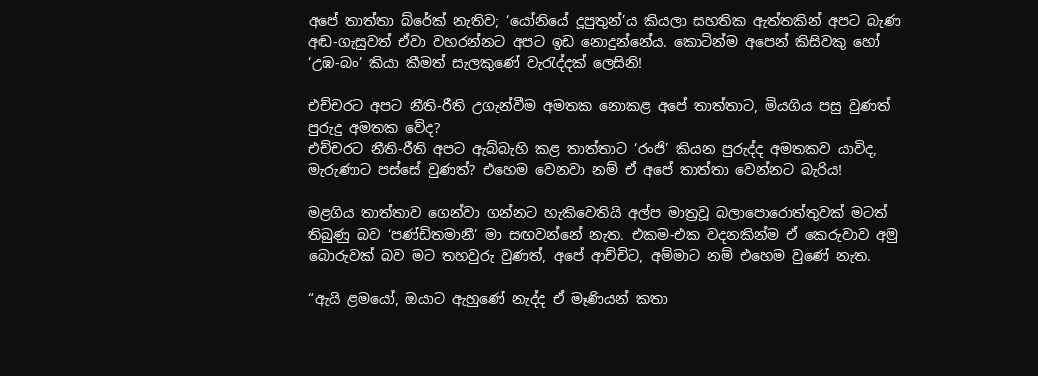අපේ තාත්තා බ්රේක් නැතිව; ‘යෝනියේ දූපුතුන්’ය කියලා සහතික ඇත්තකින් අපට බැණ අඬ-ගැසුවත් ඒවා වහරන්නට අපට ඉඩ නොදුන්නේය. කොටින්ම අපෙන් කිසිවකු හෝ ‘උඹ-බං’ කියා කීමත් සැලකුණේ වැරැද්දක් ලෙසිනි!

එච්චරට අපට නීති-රීති උගැන්වීම අමතක නොකළ අපේ තාත්තාට, මියගිය පසු වුණත් පුරුදු අමතක වේද?
එච්චරට නීති-රීති අපට ඇබ්බැහි කළ තාත්තාට ‘රංජි’ කියන පුරුද්ද අමතකව යාවිද, මැරුණාට පස්සේ වුණත්? එහෙම වෙනවා නම් ඒ අපේ තාත්තා වෙන්නට බැරිය!

මළගිය තාත්තාව ගෙන්වා ගන්නට හැකිවෙතියි අල්ප මාත්‍රවූ බලාපොරොත්තුවක් මටත් තිබුණු බව ‘පණ්ඩිතමානී’ මා සඟවන්නේ නැත. එකම-එක වදනකින්ම ඒ කෙරුවාව අමු බොරුවක් බව මට තහවුරු වුණත්, අපේ ආච්චිට, අම්මාට නම් එහෙම වුණේ නැත.

“ඇයි ළමයෝ, ඔයාට ඇහුණේ නැද්ද ඒ මෑණියන් කතා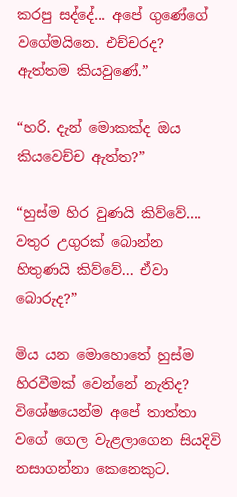කරපු සද්දේ... අපේ ගුණේගේ වගේමයිනෙ. එච්චරද? ඇත්තම කියවුණේ.”

“හරි. දැන් මොකක්ද ඔය කියවෙච්ච ඇත්ත?”

“හුස්ම හිර වුණයි කිව්වේ.... වතුර උගුරක් බොන්න හිතුණයි කිව්වේ... ඒවා බොරුද?”

මිය යන මොහොතේ හුස්ම හිරවීමක් වෙන්නේ නැතිද? විශේෂයෙන්ම අපේ තාත්තා වගේ ගෙල වැළලාගෙන සියදිවි නසාගන්නා කෙනෙකුට.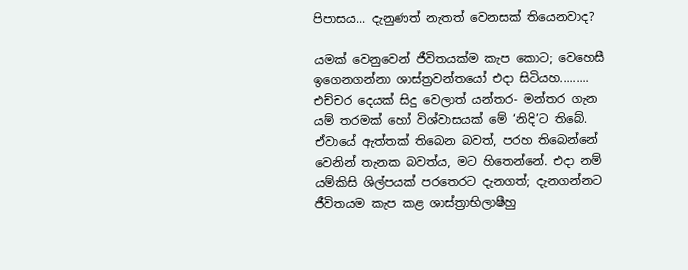පිපාසය... දැනුණත් නැතත් වෙනසක් තියෙනවාද?

යමක් වෙනුවෙන් ජීවිතයක්ම කැප කොට; වෙහෙසී ඉගෙනගන්නා ශාස්ත්‍රවන්තයෝ එදා සිටියහ.........
එච්චර දෙයක් සිදු වෙලාත් යන්තර- මන්තර ගැන යම් තරමක් හෝ විශ්වාසයක් මේ ‘නිදි’ට තිබේ. ඒවායේ ඇත්තක් තිබෙන බවත්, පරහ තිබෙන්නේ වෙනින් තැනක බවත්ය, මට හිතෙන්නේ. එදා නම් යම්කිසි ශිල්පයක් පරතෙරට දැනගත්; දැනගන්නට ජීවිතයම කැප කළ ශාස්ත්‍රාභිලාෂීහු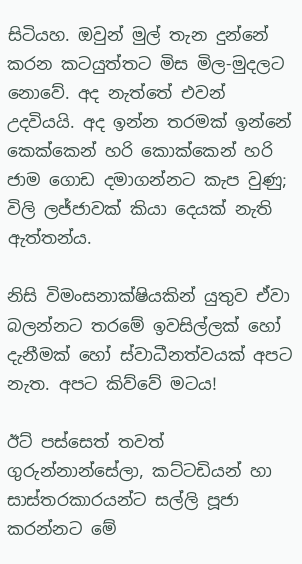සිටියහ. ඔවුන් මුල් තැන දුන්නේ කරන කටයුත්තට මිස මිල-මුදලට නොවේ. අද නැත්තේ එවන් උදවියයි. අද ඉන්න තරමක් ඉන්නේ කෙක්කෙන් හරි කොක්කෙන් හරි ජාම ගොඩ දමාගන්නට කැප වුණු; විලි ලජ්ජාවක් කියා දෙයක් නැති ඇත්තන්ය.

නිසි විමංසනාක්ෂියකින් යුතුව ඒවා බලන්නට තරමේ ඉවසිල්ලක් හෝ දැනීමක් හෝ ස්වාධීනත්වයක් අපට නැත. අපට කිව්වේ මටය!

ඊට් පස්සෙත් තවත් ගුරුන්නාන්සේලා, කට්ටඩියන් හා සාස්තරකාරයන්ට සල්ලි පූජා කරන්නට මේ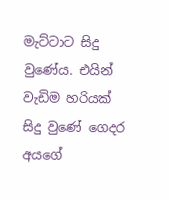මැට්ටාට සිදු වුණේය. එයින් වැඩිම හරියක් සිදු වුණේ ගෙදර අයගේ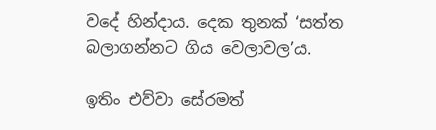වදේ හින්දාය. දෙක තුනක් ‘සත්ත බලාගන්නට ගිය වෙලාවල’ය.

ඉතිං එව්වා සේරමත්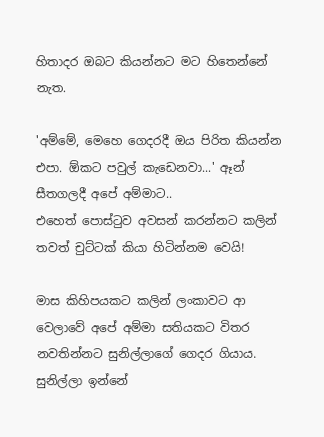හිතාදර ඔබට කියන්නට මට හිතෙන්නේ නැත.

'අම්මේ, මෙහෙ ගෙදරදී ඔය පිරිත කියන්න එපා. ඕකට පවුල් කැඩෙනවා...' ඈන් සීතගලදී අපේ අම්මාට..
එහෙත් පොස්ටුව අවසන් කරන්නට කලින් තවත් චුට්ටක් කියා හිටින්නම වෙයි!

මාස කිහිපයකට කලින් ලංකාවට ආ වෙලාවේ අපේ අම්මා සතියකට විතර නවතින්නට සුනිල්ලාගේ ගෙදර ගියාය. සුනිල්ලා ඉන්නේ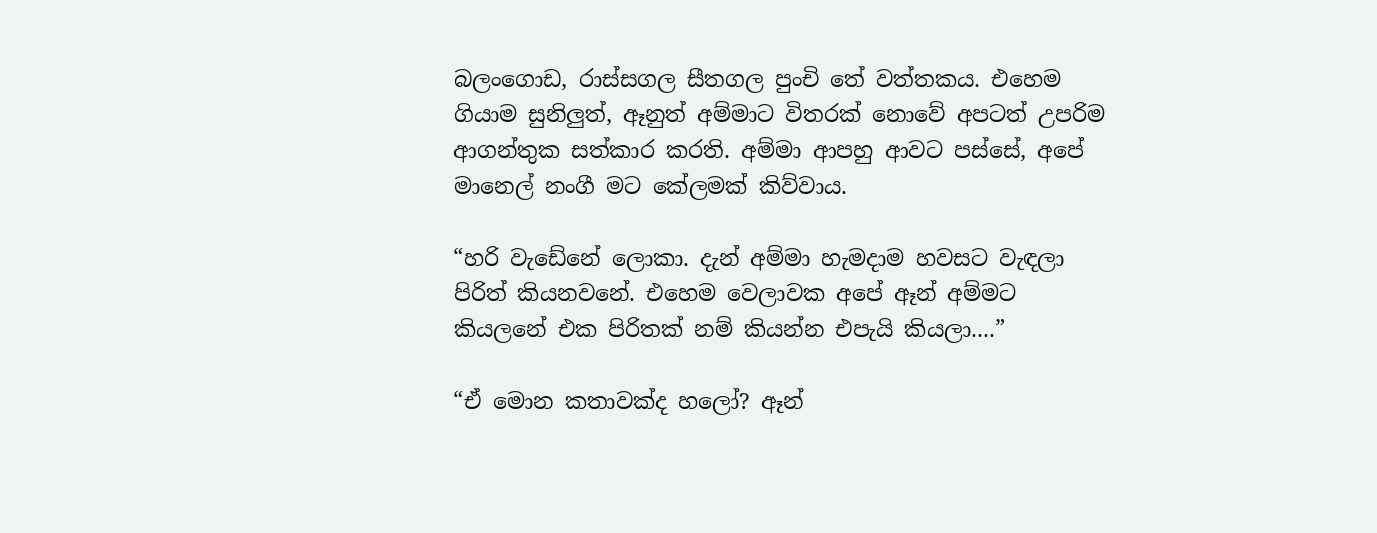බලංගොඩ, රාස්සගල සීතගල පුංචි තේ වත්තකය. එහෙම ගියාම සුනිලුත්, ඈනුත් අම්මාට විතරක් නොවේ අපටත් උපරිම ආගන්තුක සත්කාර කරති. අම්මා ආපහු ආවට පස්සේ, අපේ මානෙල් නංගී මට කේලමක් කිව්වාය.

“හරි වැඩේනේ ලොකා. දැන් අම්මා හැමදාම හවසට වැඳලා පිරිත් කියනවනේ. එහෙම වෙලාවක අපේ ඈන් අම්මට කියලනේ එක පිරිතක් නම් කියන්න එපැයි කියලා....”

“ඒ මොන කතාවක්ද හලෝ? ඈන්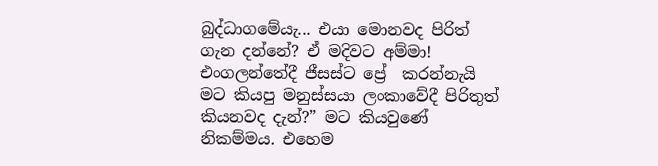බුද්ධාගමේයැ... එයා මොනවද පිරිත් ගැන දන්නේ? ඒ මදිවට අම්මා! එංගලන්තේදී ජීසස්ට ප්‍රේ  කරන්නැයි මට කියපු මනුස්සයා ලංකාවේදී පිරිතුත් කියනවද දැන්?” මට කියවුණේ නිකම්මය. එහෙම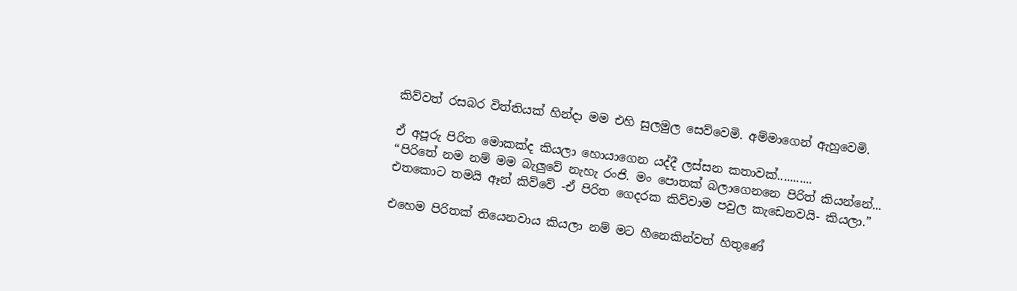කිව්වත් රසබර විත්තියක් හින්දා මම එහි සුලමුල සෙව්වෙමි. අම්මාගෙන් ඇහුවෙමි.

ඒ අපූරු පිරිත මොකක්ද කියලා හොයාගෙන යද්දී ලස්සන කතාවක්...........
“පිරිතේ නම නම් මම බැලුවේ නැහැ රංජි. මං පොතක් බලාගෙනනෙ පිරිත් කියන්නේ... එතකොට තමයි ඈන් කිව්වේ -ඒ පිරිත ගෙදරක කිව්වාම පවුල කැඩෙනවයි- කියලා.”

එහෙම පිරිතක් තියෙනවාය කියලා නම් මට හීනෙකින්වත් හිතුණේ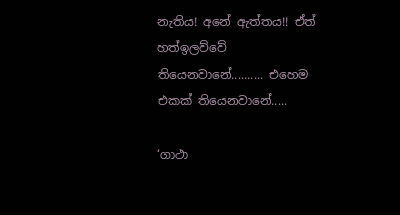නැතිය! අනේ ඇත්තය!! ඒත් හත්ඉලව්වේ තියෙනවානේ.......... එහෙම එකක් තියෙනවානේ.....

‘ගාථා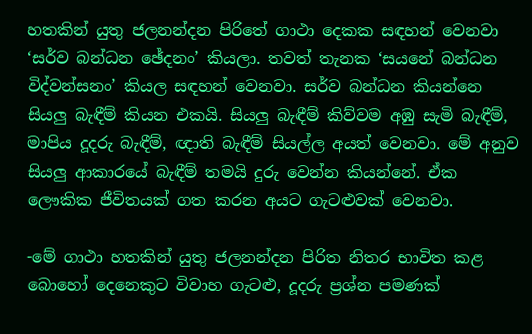හතකින් යුතු ජලනන්දන පිරිතේ ගාථා දෙකක සඳහන් වෙනවා ‘සර්ව බන්ධන ඡේදනං’ කියලා. තවත් තැනක ‘සයනේ බන්ධන විද්වන්සනං’ කියල සඳහන් වෙනවා. සර්ව බන්ධන කියන්නෙ සියලු බැඳීම් කියන එකයි. සියලු බැඳීම් කිව්වම අඹු සැමි බැඳීම්, මාපිය දූදරු බැඳීම්, ඥාති බැඳීම් සියල්ල අයත් වෙනවා. මේ අනුව සියලු ආකාරයේ බැඳීම් තමයි දුරු වෙන්න කියන්නේ. ඒක ලෞකික ජීවිතයක් ගත කරන අයට ගැටළුවක් වෙනවා.

-මේ ගාථා හතකින් යුතු ජලනන්දන පිරිත නිතර භාවිත කළ බොහෝ දෙනෙකුට විවාහ ගැටළු, දූදරු ප්‍රශ්න පමණක්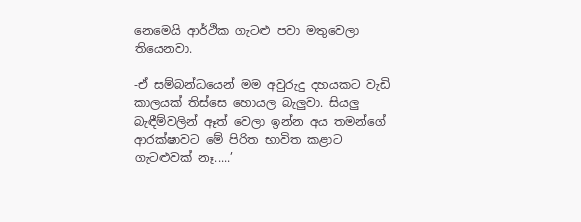නෙමෙයි ආර්ථික ගැටළු පවා මතුවෙලා තියෙනවා.

-ඒ සම්බන්ධයෙන් මම අවුරුදු දහයකට වැඩි කාලයක් තිස්සෙ හොයල බැලුවා. සියලු බැඳීම්වලින් ඈත් වෙලා ඉන්න අය තමන්ගේ ආරක්ෂාවට මේ පිරිත භාවිත කළාට ගැටළුවක් නෑ.....’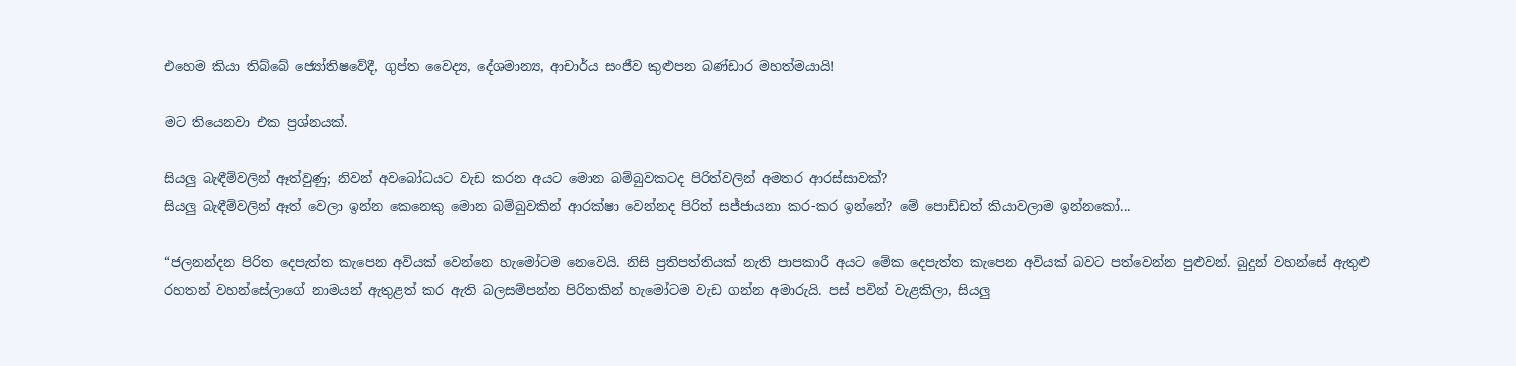එහෙම කියා තිබ්බේ ජ්‍යෝතිෂවේදී, ගුප්ත වෛද්‍ය, දේශමාන්‍ය, ආචාර්ය සංජීව කුළුපන බණ්ඩාර මහත්මයායි!

මට තියෙනවා එක ප්‍රශ්නයක්.

සියලු බැඳීම්වලින් ඈත්වුණු; නිවන් අවබෝධයට වැඩ කරන අයට මොන බම්බුවකටද පිරිත්වලින් අමතර ආරස්සාවක්?
සියලු බැඳීම්වලින් ඈත් වෙලා ඉන්න කෙනෙකු මොන බම්බුවකින් ආරක්ෂා වෙන්නද පිරිත් සජ්ජායනා කර-කර ඉන්නේ? මේ පොඩ්ඩත් කියාවලාම ඉන්නකෝ...

“ජලනන්දන පිරිත දෙපැත්ත කැපෙන අවියක් වෙන්නෙ හැමෝටම නෙවෙයි. නිසි ප්‍රතිපත්තියක් නැති පාපකාරී අයට මේක දෙපැත්ත කැපෙන අවියක් බවට පත්වෙන්න පුළුවන්. බුදුන් වහන්සේ ඇතුළු රහතන් වහන්සේලාගේ නාමයන් ඇතුළත් කර ඇති බලසම්පන්න පිරිතකින් හැමෝටම වැඩ ගන්න අමාරුයි. පස් පවින් වැළකිලා, සියලු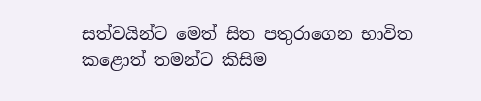සත්වයින්ට මෙත් සිත පතුරාගෙන භාවිත කළොත් තමන්ට කිසිම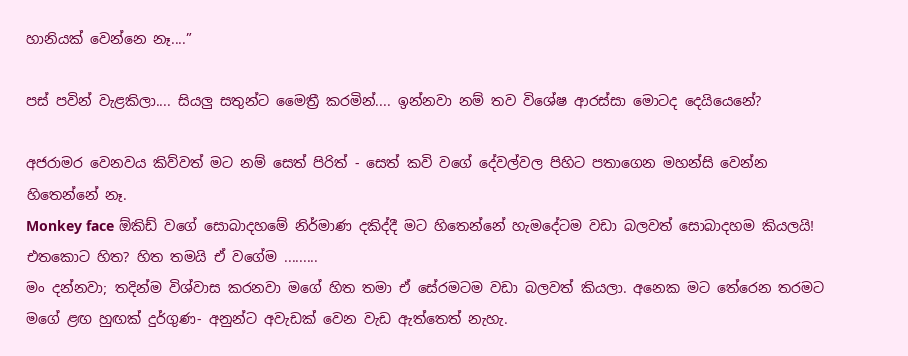හානියක් වෙන්නෙ නෑ....”

පස් පවින් වැළකිලා.... සියලු සතුන්ට මෛත්‍රී කරමින්.... ඉන්නවා නම් තව විශේෂ ආරස්සා මොටද දෙයියෙනේ?

අජරාමර වෙනවය කිව්වත් මට නම් සෙත් පිරිත් - සෙත් කවි වගේ දේවල්වල පිහිට පතාගෙන මහන්සි වෙන්න හිතෙන්නේ නෑ.
Monkey face ඕකිඩ් වගේ සොබාදහමේ නිර්මාණ දකිද්දී මට හිතෙන්නේ හැමදේටම වඩා බලවත් සොබාදහම කියලයි!
එතකොට හිත? හිත තමයි ඒ වගේම .........
මං දන්නවා; තදින්ම විශ්වාස කරනවා මගේ හිත තමා ඒ සේරමටම වඩා බලවත් කියලා. අනෙක මට තේරෙන තරමට මගේ ළඟ හුඟක් දුර්ගුණ- අනුන්ට අවැඩක් වෙන වැඩ ඇත්තෙත් නැහැ.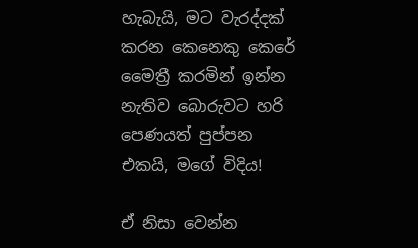හැබැයි, මට වැරද්දක් කරන කෙනෙකු කෙරේ මෛත්‍රී කරමින් ඉන්න නැතිව බොරුවට හරි පෙණයත් පුප්පන එකයි, මගේ විදිය!

ඒ නිසා වෙන්න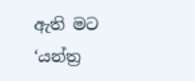ඇති මට ‘යන්ත්‍ර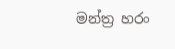මන්ත්‍ර හරං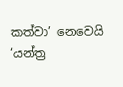කත්වා’ නෙවෙයි ‘යන්ත්‍ර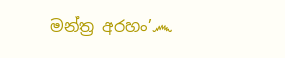මන්ත්‍ර අරහං’෴